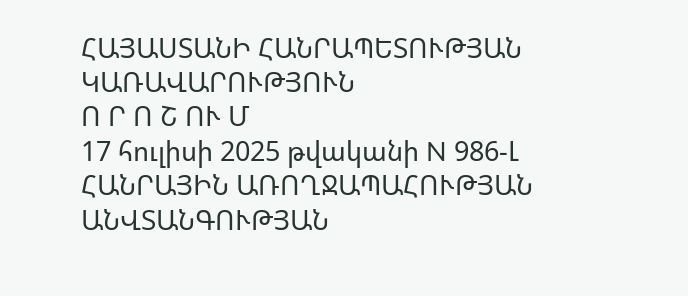ՀԱՅԱՍՏԱՆԻ ՀԱՆՐԱՊԵՏՈՒԹՅԱՆ ԿԱՌԱՎԱՐՈՒԹՅՈՒՆ
Ո Ր Ո Շ ՈՒ Մ
17 հուլիսի 2025 թվականի N 986-Լ
ՀԱՆՐԱՅԻՆ ԱՌՈՂՋԱՊԱՀՈՒԹՅԱՆ ԱՆՎՏԱՆԳՈՒԹՅԱՆ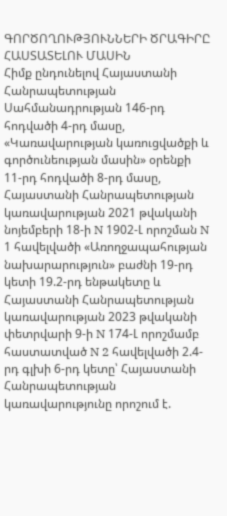ԳՈՐԾՈՂՈՒԹՅՈՒՆՆԵՐԻ ԾՐԱԳԻՐԸ ՀԱՍՏԱՏԵԼՈՒ ՄԱՍԻՆ
Հիմք ընդունելով Հայաստանի Հանրապետության Սահմանադրության 146-րդ հոդվածի 4-րդ մասը, «Կառավարության կառուցվածքի և գործունեության մասին» օրենքի 11-րդ հոդվածի 8-րդ մասը, Հայաստանի Հանրապետության կառավարության 2021 թվականի նոյեմբերի 18-ի N 1902-Լ որոշման N 1 հավելվածի «Առողջապահության նախարարություն» բաժնի 19-րդ կետի 19.2-րդ ենթակետը և Հայաստանի Հանրապետության կառավարության 2023 թվականի փետրվարի 9-ի N 174-Լ որոշմամբ հաստատված N 2 հավելվածի 2.4-րդ գլխի 6-րդ կետը՝ Հայաստանի Հանրապետության կառավարությունը որոշում է.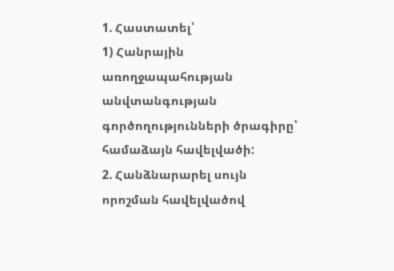1. Հաստատել՝
1) Հանրային առողջապահության անվտանգության գործողությունների ծրագիրը՝ համաձայն հավելվածի:
2. Հանձնարարել սույն որոշման հավելվածով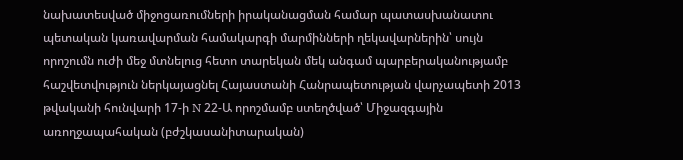նախատեսված միջոցառումների իրականացման համար պատասխանատու պետական կառավարման համակարգի մարմինների ղեկավարներին՝ սույն որոշումն ուժի մեջ մտնելուց հետո տարեկան մեկ անգամ պարբերականությամբ հաշվետվություն ներկայացնել Հայաստանի Հանրապետության վարչապետի 2013 թվականի հունվարի 17-ի N 22-Ա որոշմամբ ստեղծված՝ Միջազգային առողջապահական (բժշկասանիտարական)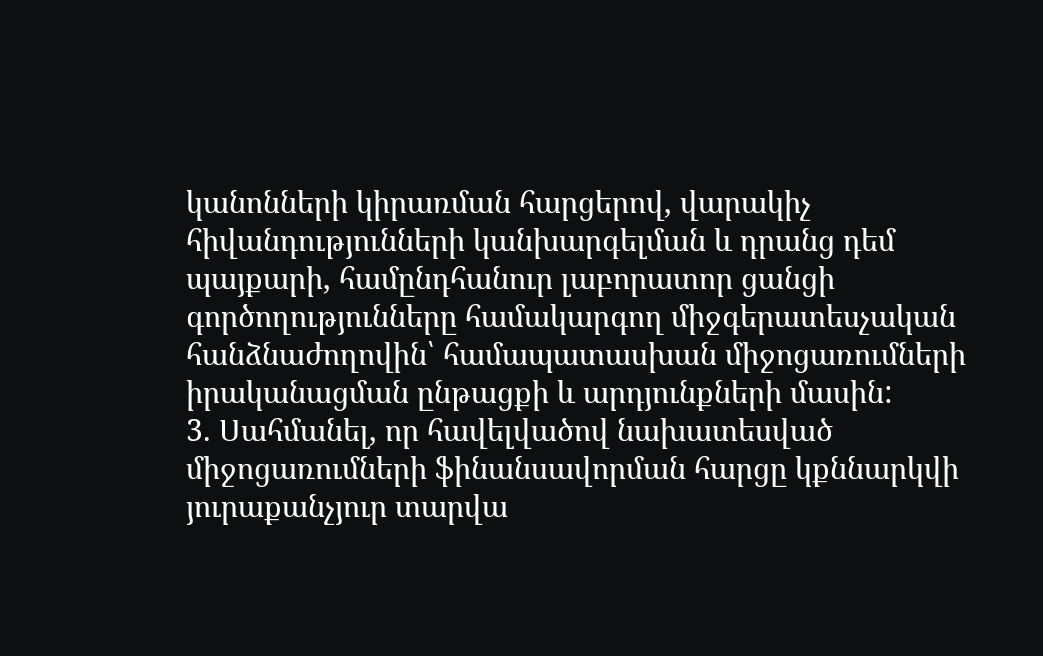կանոնների կիրառման հարցերով, վարակիչ հիվանդությունների կանխարգելման և դրանց դեմ պայքարի, համընդհանուր լաբորատոր ցանցի գործողությունները համակարգող միջգերատեսչական հանձնաժողովին՝ համապատասխան միջոցառումների իրականացման ընթացքի և արդյունքների մասին:
3. Սահմանել, որ հավելվածով նախատեսված միջոցառումների ֆինանսավորման հարցը կքննարկվի յուրաքանչյուր տարվա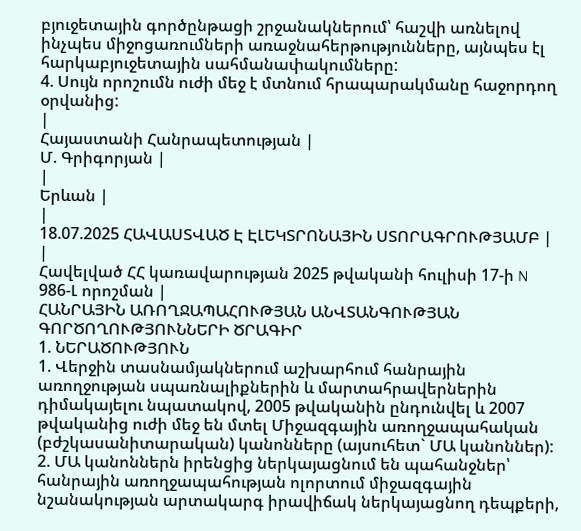բյուջետային գործընթացի շրջանակներում՝ հաշվի առնելով ինչպես միջոցառումների առաջնահերթությունները, այնպես էլ հարկաբյուջետային սահմանափակումները:
4. Սույն որոշումն ուժի մեջ է մտնում հրապարակմանը հաջորդող օրվանից:
|
Հայաստանի Հանրապետության |
Մ. Գրիգորյան |
|
Երևան |
|
18.07.2025 ՀԱՎԱՍՏՎԱԾ Է ԷԼԵԿՏՐՈՆԱՅԻՆ ՍՏՈՐԱԳՐՈՒԹՅԱՄԲ |
|
Հավելված ՀՀ կառավարության 2025 թվականի հուլիսի 17-ի N 986-Լ որոշման |
ՀԱՆՐԱՅԻՆ ԱՌՈՂՋԱՊԱՀՈՒԹՅԱՆ ԱՆՎՏԱՆԳՈՒԹՅԱՆ ԳՈՐԾՈՂՈՒԹՅՈՒՆՆԵՐԻ ԾՐԱԳԻՐ
1. ՆԵՐԱԾՈՒԹՅՈՒՆ
1. Վերջին տասնամյակներում աշխարհում հանրային առողջության սպառնալիքներին և մարտահրավերներին դիմակայելու նպատակով, 2005 թվականին ընդունվել և 2007 թվականից ուժի մեջ են մտել Միջազգային առողջապահական (բժշկասանիտարական) կանոնները (այսուհետ` ՄԱ կանոններ):
2. ՄԱ կանոններն իրենցից ներկայացնում են պահանջներ՝ հանրային առողջապահության ոլորտում միջազգային նշանակության արտակարգ իրավիճակ ներկայացնող դեպքերի,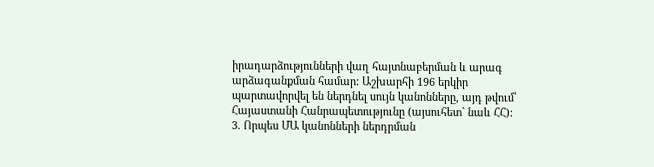իրադարձությունների վաղ հայտնաբերման և արագ արձագանքման համար: Աշխարհի 196 երկիր պարտավորվել են ներդնել սույն կանոնները, այդ թվում՝ Հայաստանի Հանրապետությունը (այսուհետ` նաև ՀՀ):
3. Որպես ՄԱ կանոնների ներդրման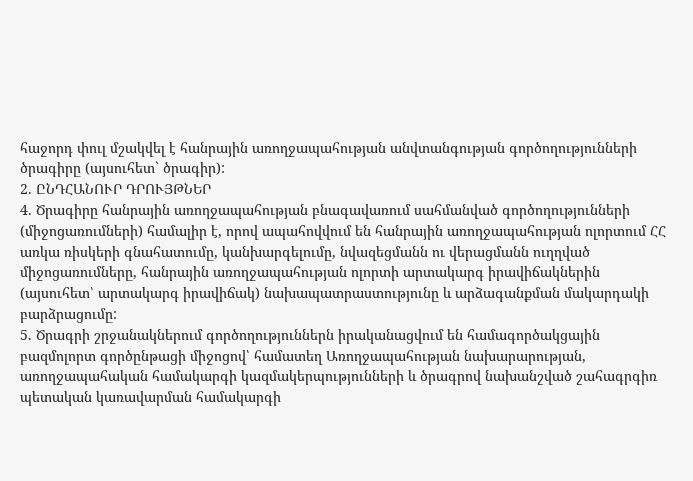հաջորդ փուլ մշակվել է հանրային առողջապահության անվտանգության գործողությունների ծրագիրը (այսուհետ` ծրագիր):
2. ԸՆԴՀԱՆՈՒՐ ԴՐՈՒՅԹՆԵՐ
4. Ծրագիրը հանրային առողջապահության բնագավառում սահմանված գործողությունների (միջոցառումների) համալիր է, որով ապահովվում են հանրային առողջապահության ոլորտում ՀՀ առկա ռիսկերի գնահատումը, կանխարգելումը, նվազեցմանն ու վերացմանն ուղղված միջոցառումները, հանրային առողջապահության ոլորտի արտակարգ իրավիճակներին (այսուհետ՝ արտակարգ իրավիճակ) նախապատրաստությունը և արձագանքման մակարդակի բարձրացումը:
5. Ծրագրի շրջանակներում գործողություններն իրականացվում են համագործակցային բազմոլորտ գործընթացի միջոցով՝ համատեղ Առողջապահության նախարարության, առողջապահական համակարգի կազմակերպությունների և ծրագրով նախանշված շահագրգիռ պետական կառավարման համակարգի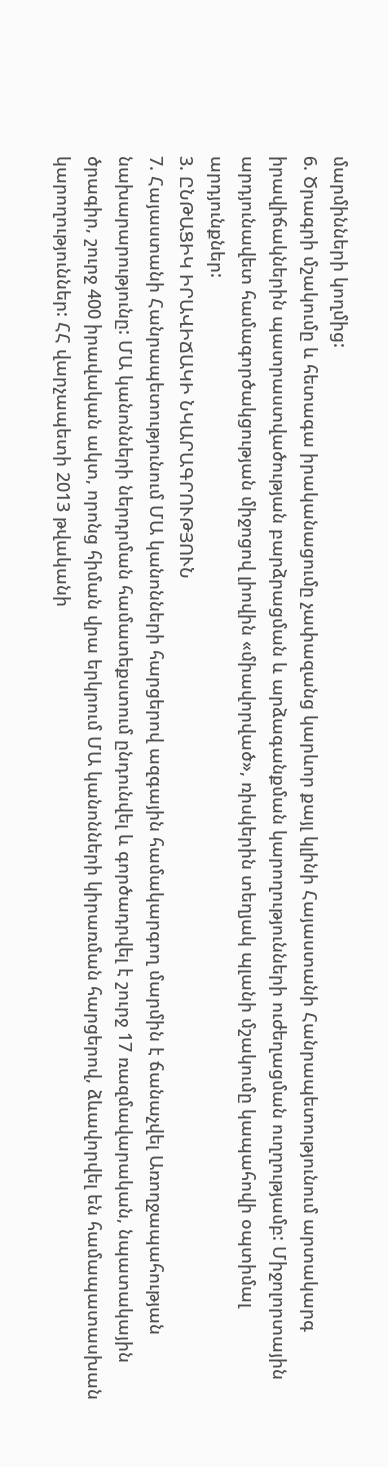մարմինների կողմից:
6. Ծրագրի մշակումը և հետագա իրականացումը չափազանց կարևոր քայլ կլինի Հայաստանի Հանրապետությունում արտակարգ իրավիճակներին պատրաստվածության բարձրացման և արձագանքման կարողությունների ուժեղացման ուղղությամբ: Միջոլորտային արդյունավետ համագործակցության միջոցով լիովին «միավորված», ռիսկերին տեղյակ պլանի մշակումը կապահովի օպտիմալ արդյունքներ:
3. ԸՆԹԱՑԻԿ ԻՐԱՎԻՃԱԿԻ ՆԿԱՐԱԳՐՈՒԹՅՈՒՆ
7. Հայաստանի Հանրապետությունում ՄԱ կանոնների հարցերով ազգային համակարգող մարմին է ճանաչվել Առողջապահության նախարարությունը: ՄԱ կանոնների ներդրման համատեքստում ընդունվել և գործադրվել է շուրջ 17 ռազմավարական, նպատակային ծրագիր, շուրջ 400 իրավական ակտ, որոնց հիման վրա երկրում ՄԱ կանոնների կիրառման հարցերով, ձևավորվել են համապատասխան կարողություններ: ՀՀ վարչապետի 2013 թվականի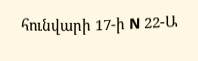հունվարի 17-ի N 22-Ա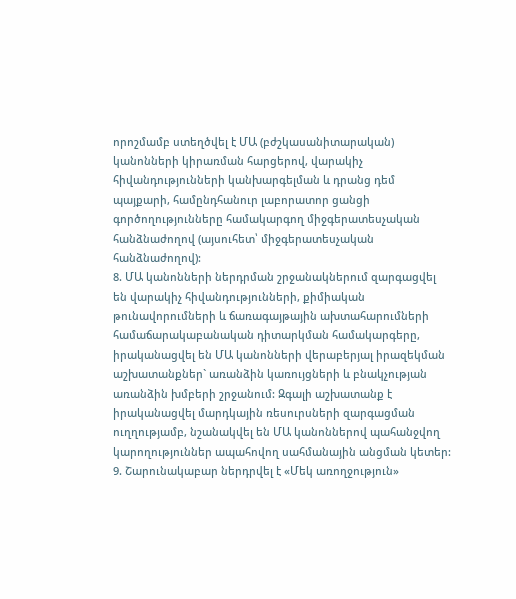որոշմամբ ստեղծվել է ՄԱ (բժշկասանիտարական) կանոնների կիրառման հարցերով, վարակիչ հիվանդությունների կանխարգելման և դրանց դեմ պայքարի, համընդհանուր լաբորատոր ցանցի գործողությունները համակարգող միջգերատեսչական հանձնաժողով (այսուհետ՝ միջգերատեսչական հանձնաժողով):
8. ՄԱ կանոնների ներդրման շրջանակներում զարգացվել են վարակիչ հիվանդությունների, քիմիական թունավորումների և ճառագայթային ախտահարումների համաճարակաբանական դիտարկման համակարգերը, իրականացվել են ՄԱ կանոնների վերաբերյալ իրազեկման աշխատանքներ` առանձին կառույցների և բնակչության առանձին խմբերի շրջանում: Զգալի աշխատանք է իրականացվել մարդկային ռեսուրսների զարգացման ուղղությամբ, նշանակվել են ՄԱ կանոններով պահանջվող կարողություններ ապահովող սահմանային անցման կետեր:
9. Շարունակաբար ներդրվել է «Մեկ առողջություն»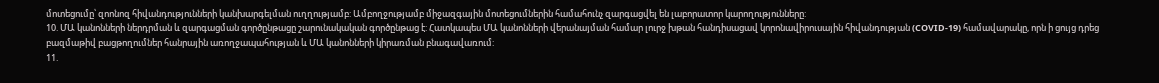մոտեցումը՝ զոոնոզ հիվանդությունների կանխարգելման ուղղությամբ: Ամբողջությամբ միջազգային մոտեցումներին համահունչ զարգացվել են լաբորատոր կարողությունները:
10. ՄԱ կանոնների ներդրման և զարգացման գործընթացը շարունակական գործընթաց է: Հատկապես ՄԱ կանոնների վերանայման համար լուրջ խթան հանդիսացավ կորոնավիրուսային հիվանդության (COVID-19) համավարակը, որն ի ցույց դրեց բազմաթիվ բացթողումներ հանրային առողջապահության և ՄԱ կանոնների կիրառման բնագավառում:
11.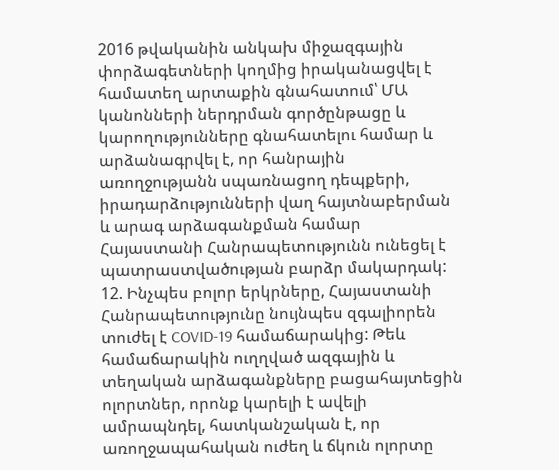2016 թվականին անկախ միջազգային փորձագետների կողմից իրականացվել է համատեղ արտաքին գնահատում՝ ՄԱ կանոնների ներդրման գործընթացը և կարողությունները գնահատելու համար և արձանագրվել է, որ հանրային առողջությանն սպառնացող դեպքերի, իրադարձությունների վաղ հայտնաբերման և արագ արձագանքման համար Հայաստանի Հանրապետությունն ունեցել է պատրաստվածության բարձր մակարդակ:
12. Ինչպես բոլոր երկրները, Հայաստանի Հանրապետությունը նույնպես զգալիորեն տուժել է COVID-19 համաճարակից: Թեև համաճարակին ուղղված ազգային և տեղական արձագանքները բացահայտեցին ոլորտներ, որոնք կարելի է ավելի ամրապնդել, հատկանշական է, որ առողջապահական ուժեղ և ճկուն ոլորտը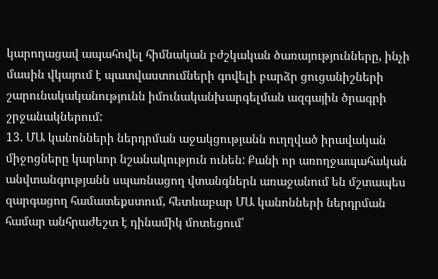կարողացավ ապահովել հիմնական բժշկական ծառայությունները, ինչի մասին վկայում է պատվաստումների գովելի բարձր ցուցանիշների շարունակականությունն իմունականխարգելման ազգային ծրագրի շրջանակներում:
13. ՄԱ կանոնների ներդրման աջակցությանն ուղղված իրավական միջոցները կարևոր նշանակություն ունեն: Քանի որ առողջապահական անվտանգությանն սպառնացող վտանգներն առաջանում են մշտապես զարգացող համատեքստում, հետևաբար ՄԱ կանոնների ներդրման համար անհրաժեշտ է դինամիկ մոտեցում՝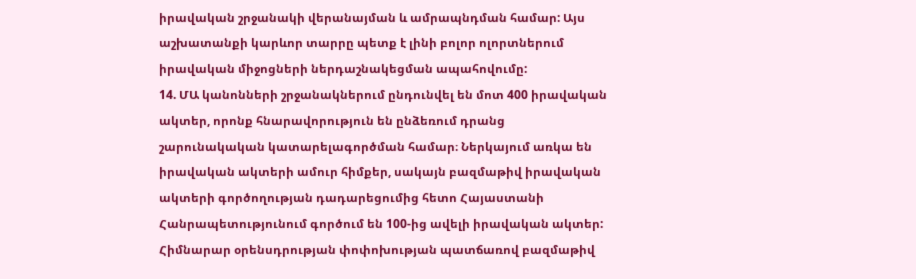իրավական շրջանակի վերանայման և ամրապնդման համար: Այս աշխատանքի կարևոր տարրը պետք է լինի բոլոր ոլորտներում իրավական միջոցների ներդաշնակեցման ապահովումը:
14. ՄԱ կանոնների շրջանակներում ընդունվել են մոտ 400 իրավական ակտեր, որոնք հնարավորություն են ընձեռում դրանց շարունակական կատարելագործման համար։ Ներկայում առկա են իրավական ակտերի ամուր հիմքեր, սակայն բազմաթիվ իրավական ակտերի գործողության դադարեցումից հետո Հայաստանի Հանրապետությունում գործում են 100-ից ավելի իրավական ակտեր: Հիմնարար օրենսդրության փոփոխության պատճառով բազմաթիվ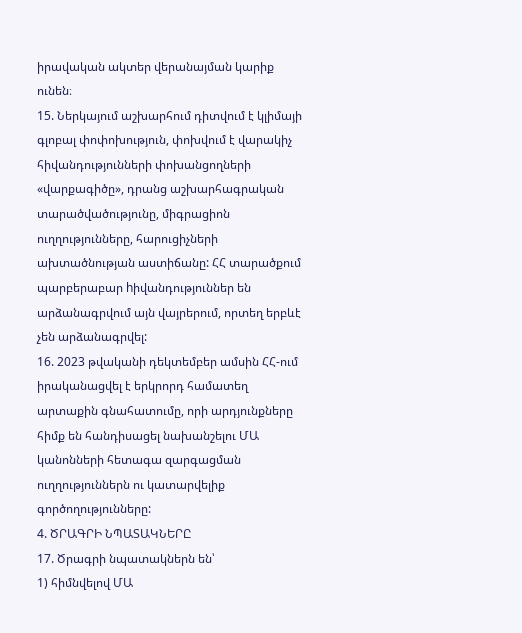իրավական ակտեր վերանայման կարիք ունեն։
15. Ներկայում աշխարհում դիտվում է կլիմայի գլոբալ փոփոխություն, փոխվում է վարակիչ հիվանդությունների փոխանցողների «վարքագիծը», դրանց աշխարհագրական տարածվածությունը, միգրացիոն ուղղությունները, հարուցիչների ախտածնության աստիճանը: ՀՀ տարածքում պարբերաբար hիվանդություններ են արձանագրվում այն վայրերում, որտեղ երբևէ չեն արձանագրվել:
16. 2023 թվականի դեկտեմբեր ամսին ՀՀ-ում իրականացվել է երկրորդ համատեղ արտաքին գնահատումը, որի արդյունքները հիմք են հանդիսացել նախանշելու ՄԱ կանոնների հետագա զարգացման ուղղություններն ու կատարվելիք գործողությունները:
4. ԾՐԱԳՐԻ ՆՊԱՏԱԿՆԵՐԸ
17. Ծրագրի նպատակներն են՝
1) հիմնվելով ՄԱ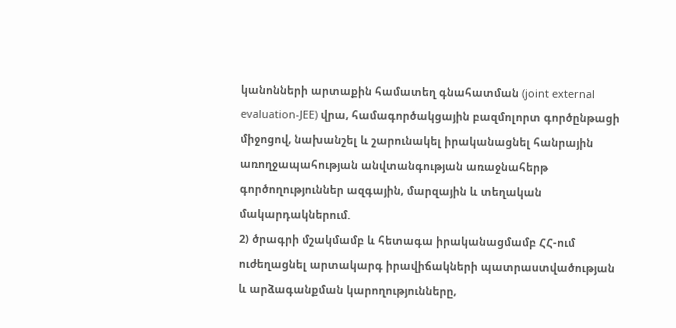կանոնների արտաքին համատեղ գնահատման (joint external evaluation-JEE) վրա, համագործակցային բազմոլորտ գործընթացի միջոցով, նախանշել և շարունակել իրականացնել հանրային առողջապահության անվտանգության առաջնահերթ գործողություններ ազգային, մարզային և տեղական մակարդակներում.
2) ծրագրի մշակմամբ և հետագա իրականացմամբ ՀՀ-ում ուժեղացնել արտակարգ իրավիճակների պատրաստվածության և արձագանքման կարողությունները,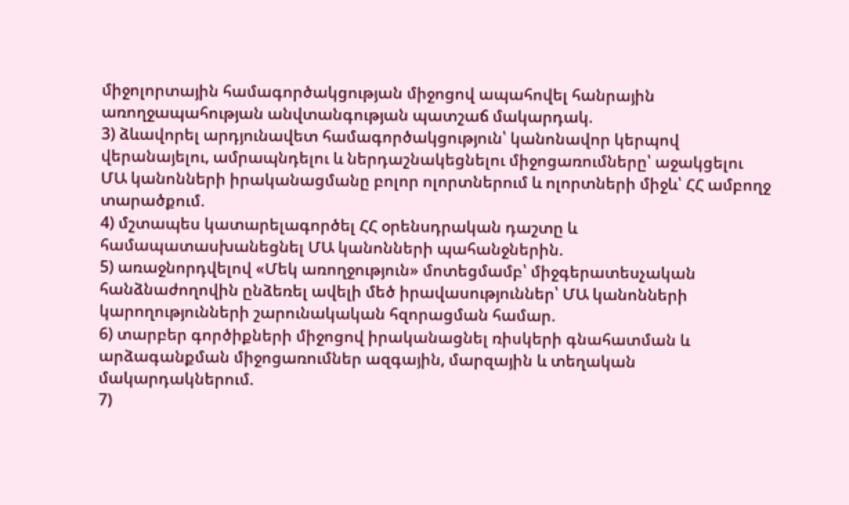միջոլորտային համագործակցության միջոցով ապահովել հանրային առողջապահության անվտանգության պատշաճ մակարդակ.
3) ձևավորել արդյունավետ համագործակցություն՝ կանոնավոր կերպով վերանայելու, ամրապնդելու և ներդաշնակեցնելու միջոցառումները՝ աջակցելու ՄԱ կանոնների իրականացմանը բոլոր ոլորտներում և ոլորտների միջև՝ ՀՀ ամբողջ տարածքում.
4) մշտապես կատարելագործել ՀՀ օրենսդրական դաշտը և համապատասխանեցնել ՄԱ կանոնների պահանջներին.
5) առաջնորդվելով «Մեկ առողջություն» մոտեցմամբ՝ միջգերատեսչական հանձնաժողովին ընձեռել ավելի մեծ իրավասություններ՝ ՄԱ կանոնների կարողությունների շարունակական հզորացման համար.
6) տարբեր գործիքների միջոցով իրականացնել ռիսկերի գնահատման և արձագանքման միջոցառումներ ազգային, մարզային և տեղական մակարդակներում.
7)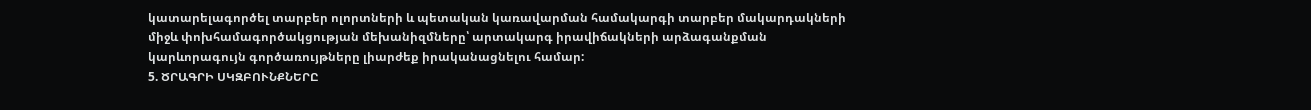կատարելագործել տարբեր ոլորտների և պետական կառավարման համակարգի տարբեր մակարդակների միջև փոխհամագործակցության մեխանիզմները՝ արտակարգ իրավիճակների արձագանքման կարևորագույն գործառույթները լիարժեք իրականացնելու համար:
5. ԾՐԱԳՐԻ ՍԿԶԲՈՒՆՔՆԵՐԸ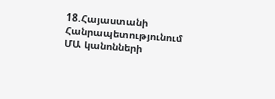18.Հայաստանի Հանրապետությունում ՄԱ կանոնների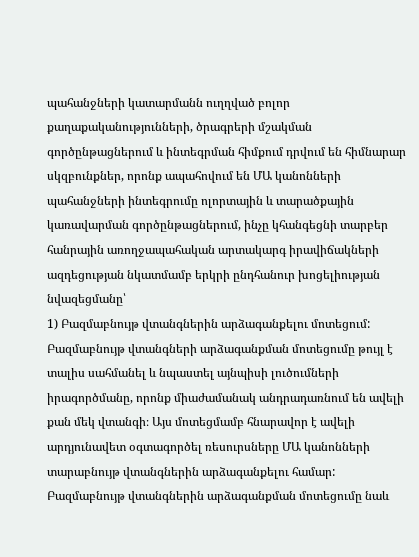պահանջների կատարմանն ուղղված բոլոր քաղաքականությունների, ծրագրերի մշակման գործընթացներում և ինտեգրման հիմքում դրվում են հիմնարար սկզբունքներ, որոնք ապահովում են ՄԱ կանոնների պահանջների ինտեգրումը ոլորտային և տարածքային կառավարման գործընթացներում, ինչը կհանգեցնի տարբեր հանրային առողջապահական արտակարգ իրավիճակների ազդեցության նկատմամբ երկրի ընդհանուր խոցելիության նվազեցմանը՝
1) Բազմաբնույթ վտանգներին արձագանքելու մոտեցում: Բազմաբնույթ վտանգների արձագանքման մոտեցումը թույլ է տալիս սահմանել և նպաստել այնպիսի լուծումների իրագործմանը, որոնք միաժամանակ անդրադառնում են ավելի քան մեկ վտանգի։ Այս մոտեցմամբ հնարավոր է ավելի արդյունավետ օգտագործել ռեսուրսները ՄԱ կանոնների տարաբնույթ վտանգներին արձագանքելու համար: Բազմաբնույթ վտանգներին արձագանքման մոտեցումը նաև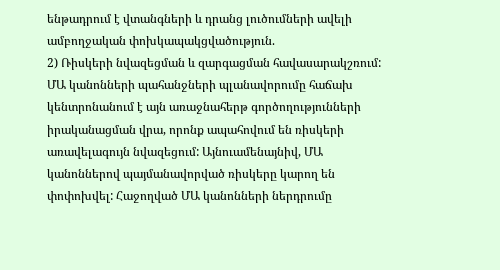ենթադրում է վտանգների և դրանց լուծումների ավելի ամբողջական փոխկապակցվածություն.
2) Ռիսկերի նվազեցման և զարգացման հավասարակշռում: ՄԱ կանոնների պահանջների պլանավորումը հաճախ կենտրոնանում է այն առաջնահերթ գործողությունների իրականացման վրա, որոնք ապահովում են ռիսկերի առավելագույն նվազեցում: Այնուամենայնիվ, ՄԱ կանոններով պայմանավորված ռիսկերը կարող են փոփոխվել: Հաջողված ՄԱ կանոնների ներդրումը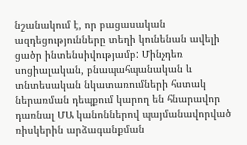նշանակում է, որ բացասական ազդեցությունները տեղի կունենան ավելի ցածր ինտենսիվությամբ: Մինչդեռ սոցիալական, բնապահպանական և տնտեսական նկատառումների հստակ ներառման դեպքում կարող են հնարավոր դառնալ ՄԱ կանոններով պայմանավորված ռիսկերին արձագանքման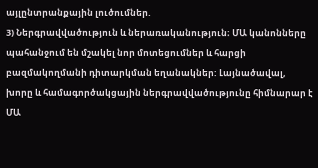այլընտրանքային լուծումներ.
3) Ներգրավվածություն և ներառականություն։ ՄԱ կանոնները պահանջում են մշակել նոր մոտեցումներ և հարցի բազմակողմանի դիտարկման եղանակներ: Լայնածավալ, խորը և համագործակցային ներգրավվածությունը հիմնարար է ՄԱ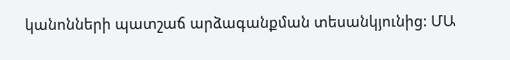կանոնների պատշաճ արձագանքման տեսանկյունից: ՄԱ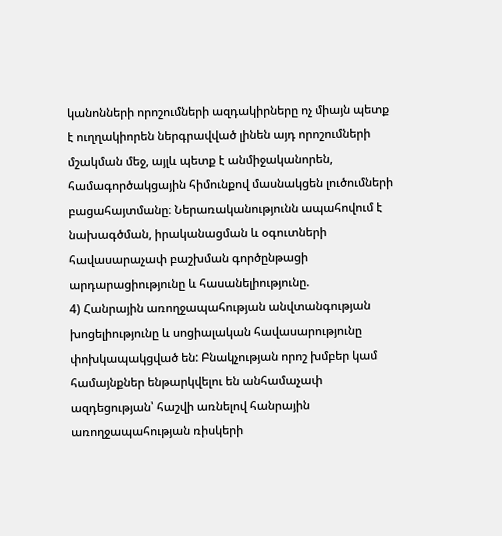կանոնների որոշումների ազդակիրները ոչ միայն պետք է ուղղակիորեն ներգրավված լինեն այդ որոշումների մշակման մեջ, այլև պետք է անմիջականորեն, համագործակցային հիմունքով մասնակցեն լուծումների բացահայտմանը։ Ներառականությունն ապահովում է նախագծման, իրականացման և օգուտների հավասարաչափ բաշխման գործընթացի արդարացիությունը և հասանելիությունը.
4) Հանրային առողջապահության անվտանգության խոցելիությունը և սոցիալական հավասարությունը փոխկապակցված են: Բնակչության որոշ խմբեր կամ համայնքներ ենթարկվելու են անհամաչափ ազդեցության՝ հաշվի առնելով հանրային առողջապահության ռիսկերի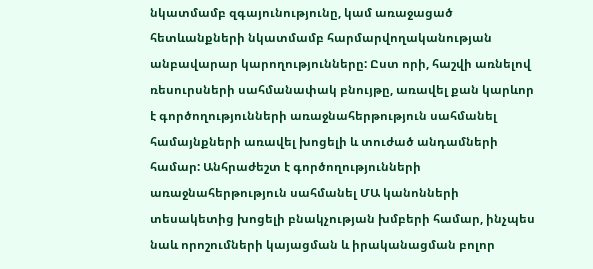նկատմամբ զգայունությունը, կամ առաջացած հետևանքների նկատմամբ հարմարվողականության անբավարար կարողությունները: Ըստ որի, հաշվի առնելով ռեսուրսների սահմանափակ բնույթը, առավել քան կարևոր է գործողությունների առաջնահերթություն սահմանել համայնքների առավել խոցելի և տուժած անդամների համար: Անհրաժեշտ է գործողությունների առաջնահերթություն սահմանել ՄԱ կանոնների տեսակետից խոցելի բնակչության խմբերի համար, ինչպես նաև որոշումների կայացման և իրականացման բոլոր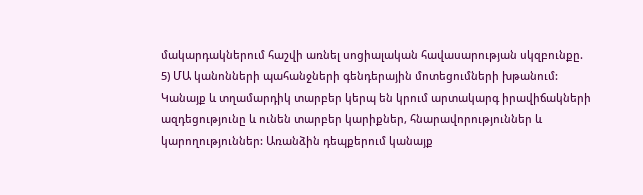մակարդակներում հաշվի առնել սոցիալական հավասարության սկզբունքը.
5) ՄԱ կանոնների պահանջների գենդերային մոտեցումների խթանում: Կանայք և տղամարդիկ տարբեր կերպ են կրում արտակարգ իրավիճակների ազդեցությունը և ունեն տարբեր կարիքներ, հնարավորություններ և կարողություններ: Առանձին դեպքերում կանայք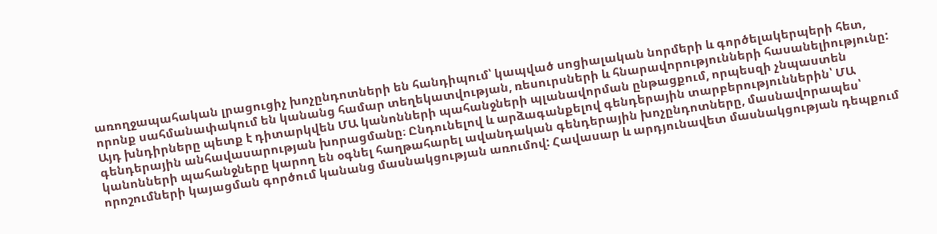առողջապահական լրացուցիչ խոչընդոտների են հանդիպում՝ կապված սոցիալական նորմերի և գործելակերպերի հետ, որոնք սահմանափակում են կանանց համար տեղեկատվության, ռեսուրսների և հնարավորությունների հասանելիությունը: Այդ խնդիրները պետք է դիտարկվեն ՄԱ կանոնների պահանջների պլանավորման ընթացքում, որպեսզի չնպաստեն գենդերային անհավասարության խորացմանը։ Ընդունելով և արձագանքելով գենդերային տարբերություններին՝ ՄԱ կանոնների պահանջները կարող են օգնել հաղթահարել ավանդական գենդերային խոչընդոտները, մասնավորապես՝ որոշումների կայացման գործում կանանց մասնակցության առումով: Հավասար և արդյունավետ մասնակցության դեպքում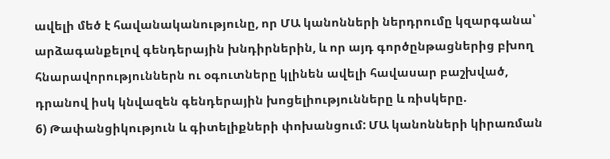ավելի մեծ է հավանականությունը, որ ՄԱ կանոնների ներդրումը կզարգանա՝ արձագանքելով գենդերային խնդիրներին, և որ այդ գործընթացներից բխող հնարավորություններն ու օգուտները կլինեն ավելի հավասար բաշխված, դրանով իսկ կնվազեն գենդերային խոցելիությունները և ռիսկերը.
6) Թափանցիկություն և գիտելիքների փոխանցում: ՄԱ կանոնների կիրառման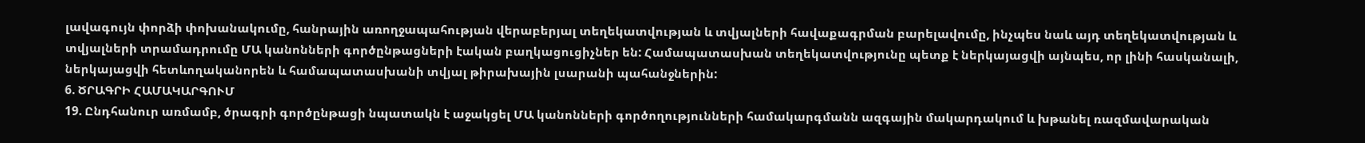լավագույն փորձի փոխանակումը, հանրային առողջապահության վերաբերյալ տեղեկատվության և տվյալների հավաքագրման բարելավումը, ինչպես նաև այդ տեղեկատվության և տվյալների տրամադրումը ՄԱ կանոնների գործընթացների էական բաղկացուցիչներ են: Համապատասխան տեղեկատվությունը պետք է ներկայացվի այնպես, որ լինի հասկանալի, ներկայացվի հետևողականորեն և համապատասխանի տվյալ թիրախային լսարանի պահանջներին:
6. ԾՐԱԳՐԻ ՀԱՄԱԿԱՐԳՈՒՄ
19. Ընդհանուր առմամբ, ծրագրի գործընթացի նպատակն է աջակցել ՄԱ կանոնների գործողությունների համակարգմանն ազգային մակարդակում և խթանել ռազմավարական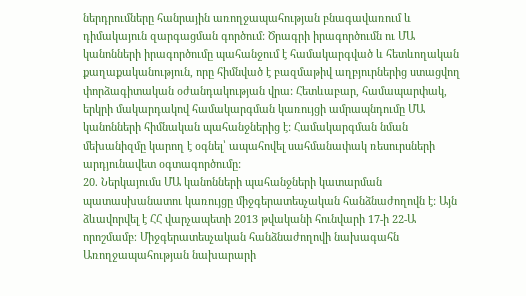ներդրումները հանրային առողջապահության բնագավառում և դիմակայուն զարգացման գործում: Ծրագրի իրագործումն ու ՄԱ կանոնների իրագործումը պահանջում է համակարգված և հետևողական քաղաքականություն, որը հիմնված է բազմաթիվ աղբյուրներից ստացվող փորձագիտական օժանդակության վրա: Հետևաբար, համապարփակ, երկրի մակարդակով համակարգման կառույցի ամրապնդումը ՄԱ կանոնների հիմնական պահանջներից է: Համակարգման նման մեխանիզմը կարող է օգնել՝ ապահովել սահմանափակ ռեսուրսների արդյունավետ օգտագործումը:
20. Ներկայումս ՄԱ կանոնների պահանջների կատարման պատասխանատու կառույցը միջգերատեսչական հանձնաժողովն է: Այն ձևավորվել է ՀՀ վարչապետի 2013 թվականի հունվարի 17-ի 22-Ա որոշմամբ։ Միջգերատեսչական հանձնաժողովի նախագահն Առողջապահության նախարարի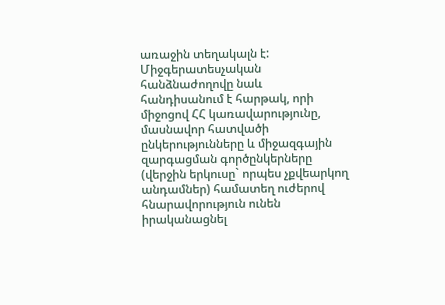առաջին տեղակալն է: Միջգերատեսչական հանձնաժողովը նաև հանդիսանում է հարթակ, որի միջոցով ՀՀ կառավարությունը, մասնավոր հատվածի ընկերությունները և միջազգային զարգացման գործընկերները (վերջին երկուսը` որպես չքվեարկող անդամներ) համատեղ ուժերով հնարավորություն ունեն իրականացնել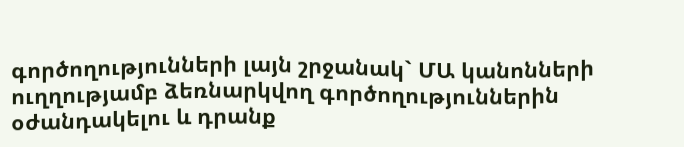գործողությունների լայն շրջանակ` ՄԱ կանոնների ուղղությամբ ձեռնարկվող գործողություններին օժանդակելու և դրանք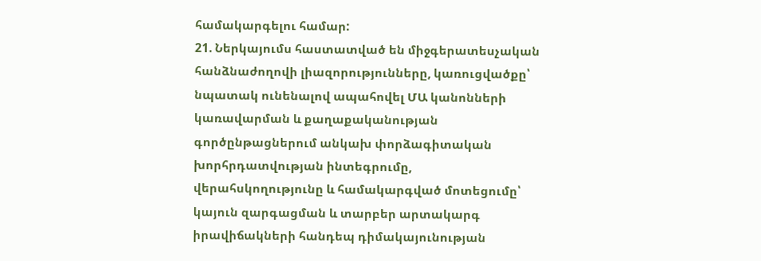համակարգելու համար:
21. Ներկայումս հաստատված են միջգերատեսչական հանձնաժողովի լիազորությունները, կառուցվածքը՝ նպատակ ունենալով ապահովել ՄԱ կանոնների կառավարման և քաղաքականության գործընթացներում անկախ փորձագիտական խորհրդատվության ինտեգրումը, վերահսկողությունը և համակարգված մոտեցումը՝ կայուն զարգացման և տարբեր արտակարգ իրավիճակների հանդեպ դիմակայունության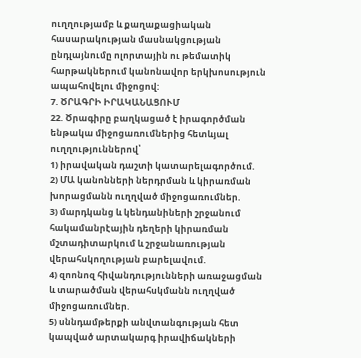ուղղությամբ և քաղաքացիական հասարակության մասնակցության ընդլայնումը ոլորտային ու թեմատիկ հարթակներում կանոնավոր երկխոսություն ապահովելու միջոցով:
7. ԾՐԱԳՐԻ ԻՐԱԿԱՆԱՑՈՒՄ
22. Ծրագիրը բաղկացած է իրագործման ենթակա միջոցառումներից հետևյալ ուղղություններով՝
1) իրավական դաշտի կատարելագործում.
2) ՄԱ կանոնների ներդրման և կիրառման խորացմանն ուղղված միջոցառումներ.
3) մարդկանց և կենդանիների շրջանում հակամանրէային դեղերի կիրառման մշտադիտարկում և շրջանառության վերահսկողության բարելավում.
4) զոոնոզ հիվանդությունների առաջացման և տարածման վերահսկմանն ուղղված միջոցառումներ.
5) սննդամթերքի անվտանգության հետ կապված արտակարգ իրավիճակների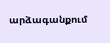արձագանքում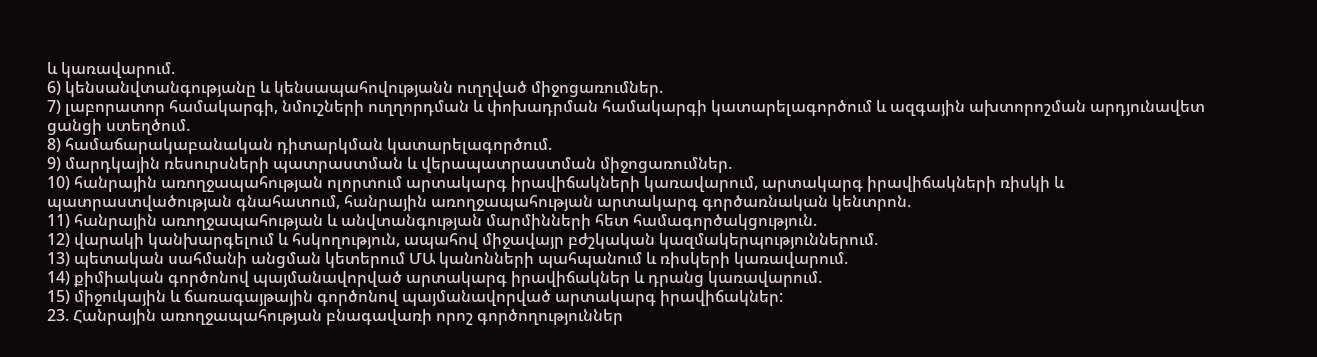և կառավարում.
6) կենսանվտանգությանը և կենսապահովությանն ուղղված միջոցառումներ.
7) լաբորատոր համակարգի, նմուշների ուղղորդման և փոխադրման համակարգի կատարելագործում և ազգային ախտորոշման արդյունավետ ցանցի ստեղծում.
8) համաճարակաբանական դիտարկման կատարելագործում.
9) մարդկային ռեսուրսների պատրաստման և վերապատրաստման միջոցառումներ.
10) հանրային առողջապահության ոլորտում արտակարգ իրավիճակների կառավարում, արտակարգ իրավիճակների ռիսկի և պատրաստվածության գնահատում, հանրային առողջապահության արտակարգ գործառնական կենտրոն.
11) հանրային առողջապահության և անվտանգության մարմինների հետ համագործակցություն.
12) վարակի կանխարգելում և հսկողություն, ապահով միջավայր բժշկական կազմակերպություններում.
13) պետական սահմանի անցման կետերում ՄԱ կանոնների պահպանում և ռիսկերի կառավարում.
14) քիմիական գործոնով պայմանավորված արտակարգ իրավիճակներ և դրանց կառավարում.
15) միջուկային և ճառագայթային գործոնով պայմանավորված արտակարգ իրավիճակներ:
23. Հանրային առողջապահության բնագավառի որոշ գործողություններ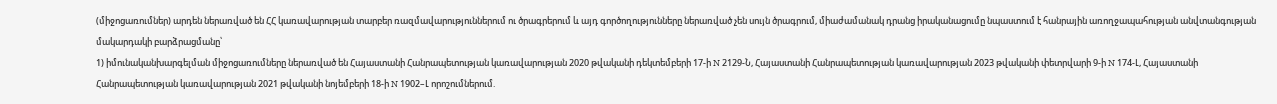(միջոցառումներ) արդեն ներառված են ՀՀ կառավարության տարբեր ռազմավարություններում ու ծրագրերում և այդ գործողությունները ներառված չեն սույն ծրագրում, միաժամանակ դրանց իրականացումը նպաստում է հանրային առողջապահության անվտանգության մակարդակի բարձրացմանը՝
1) իմունականխարգելման միջոցառումները ներառված են Հայաստանի Հանրապետության կառավարության 2020 թվականի դեկտեմբերի 17-ի N 2129-Ն, Հայաստանի Հանրապետության կառավարության 2023 թվականի փետրվարի 9-ի N 174-Լ, Հայաստանի Հանրապետության կառավարության 2021 թվականի նոյեմբերի 18-ի N 1902–Լ որոշումներում.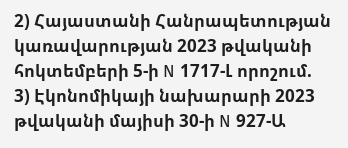2) Հայաստանի Հանրապետության կառավարության 2023 թվականի հոկտեմբերի 5-ի N 1717-Լ որոշում.
3) Էկոնոմիկայի նախարարի 2023 թվականի մայիսի 30-ի N 927-Ա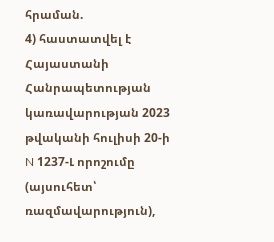հրաման.
4) հաստատվել է Հայաստանի Հանրապետության կառավարության 2023 թվականի հուլիսի 20-ի N 1237-Լ որոշումը (այսուհետ՝ ռազմավարություն),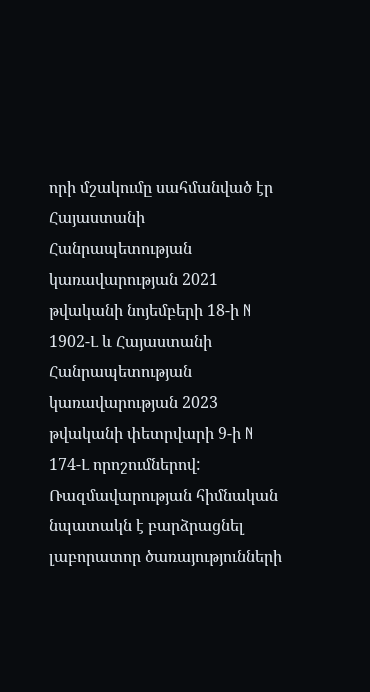որի մշակումը սահմանված էր Հայաստանի Հանրապետության կառավարության 2021 թվականի նոյեմբերի 18-ի N 1902-Լ և Հայաստանի Հանրապետության կառավարության 2023 թվականի փետրվարի 9-ի N 174-Լ որոշումներով: Ռազմավարության հիմնական նպատակն է բարձրացնել լաբորատոր ծառայությունների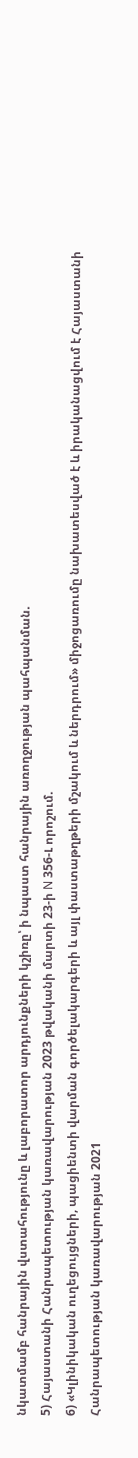նկատմամբ հանրային վստահությունը և լաբորատոր արդյունքների կշիռը՝ ի նպաստ հանրային առողջության պահպանման.
5) Հայաստանի Հանրապետության կառավարության 2023 թվականի մարտի 23-ի N 356-Լ որոշում.
6) «Կլինիկական ուղեցույցների, պացիենտի վարման գործելակարգերի և այլ փաստաթղթերի մշակում և ներդրում» միջոցառումը նախատեսված է և իրականացվում է Հայաստանի Հանրապետության կառավարության 2021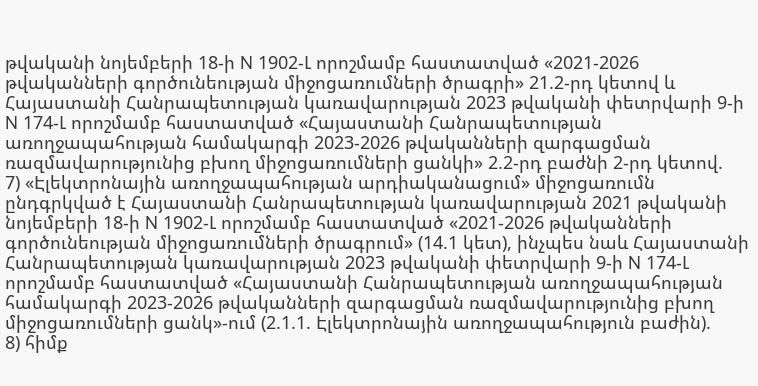թվականի նոյեմբերի 18-ի N 1902-Լ որոշմամբ հաստատված «2021-2026 թվականների գործունեության միջոցառումների ծրագրի» 21.2-րդ կետով և Հայաստանի Հանրապետության կառավարության 2023 թվականի փետրվարի 9-ի N 174-Լ որոշմամբ հաստատված «Հայաստանի Հանրապետության առողջապահության համակարգի 2023-2026 թվականների զարգացման ռազմավարությունից բխող միջոցառումների ցանկի» 2.2-րդ բաժնի 2-րդ կետով.
7) «Էլեկտրոնային առողջապահության արդիականացում» միջոցառումն ընդգրկված է Հայաստանի Հանրապետության կառավարության 2021 թվականի նոյեմբերի 18-ի N 1902-Լ որոշմամբ հաստատված «2021-2026 թվականների գործունեության միջոցառումների ծրագրում» (14.1 կետ), ինչպես նաև Հայաստանի Հանրապետության կառավարության 2023 թվականի փետրվարի 9-ի N 174-Լ որոշմամբ հաստատված «Հայաստանի Հանրապետության առողջապահության համակարգի 2023-2026 թվականների զարգացման ռազմավարությունից բխող միջոցառումների ցանկ»-ում (2.1.1. Էլեկտրոնային առողջապահություն բաժին).
8) հիմք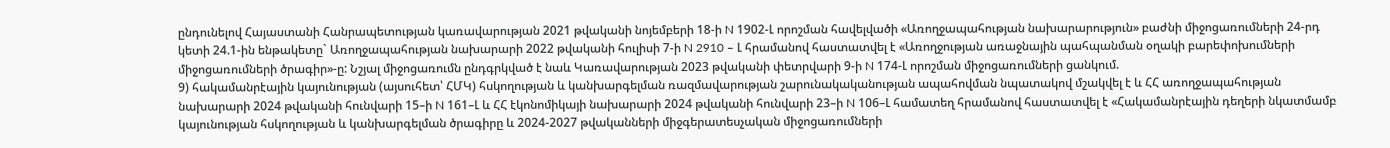ընդունելով Հայաստանի Հանրապետության կառավարության 2021 թվականի նոյեմբերի 18-ի N 1902-Լ որոշման հավելվածի «Առողջապահության նախարարություն» բաժնի միջոցառումների 24-րդ կետի 24.1-ին ենթակետը` Առողջապահության նախարարի 2022 թվականի հուլիսի 7-ի N 2910 – Լ հրամանով հաստատվել է «Առողջության առաջնային պահպանման օղակի բարեփոխումների միջոցառումների ծրագիր»-ը: Նշյալ միջոցառումն ընդգրկված է նաև Կառավարության 2023 թվականի փետրվարի 9-ի N 174-Լ որոշման միջոցառումների ցանկում.
9) հակամանրէային կայունության (այսուհետ՝ ՀՄԿ) հսկողության և կանխարգելման ռազմավարության շարունակականության ապահովման նպատակով մշակվել է և ՀՀ առողջապահության նախարարի 2024 թվականի հունվարի 15–ի N 161–Լ և ՀՀ էկոնոմիկայի նախարարի 2024 թվականի հունվարի 23–ի N 106–Լ համատեղ հրամանով հաստատվել է «Հակամանրէային դեղերի նկատմամբ կայունության հսկողության և կանխարգելման ծրագիրը և 2024-2027 թվականների միջգերատեսչական միջոցառումների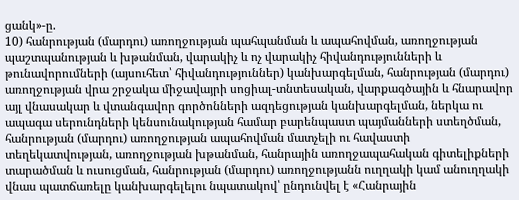ցանկ»-ը.
10) հանրության (մարդու) առողջության պահպանման և ապահովման, առողջության պաշտպանության և խթանման, վարակիչ և ոչ վարակիչ հիվանդությունների և թունավորումների (այսուհետ՝ հիվանդություններ) կանխարգելման, հանրության (մարդու) առողջության վրա շրջակա միջավայրի սոցիալ-տնտեսական, վարքագծային և հնարավոր այլ վնասակար և վտանգավոր գործոնների ազդեցության կանխարգելման, ներկա ու ապագա սերունդների կենսունակության համար բարենպաստ պայմանների ստեղծման, հանրության (մարդու) առողջության ապահովման մատչելի ու հավաստի տեղեկատվության, առողջության խթանման, հանրային առողջապահական գիտելիքների տարածման և ուսուցման, հանրության (մարդու) առողջությանն ուղղակի կամ անուղղակի վնաս պատճառելը կանխարգելելու նպատակով՝ ընդունվել է «Հանրային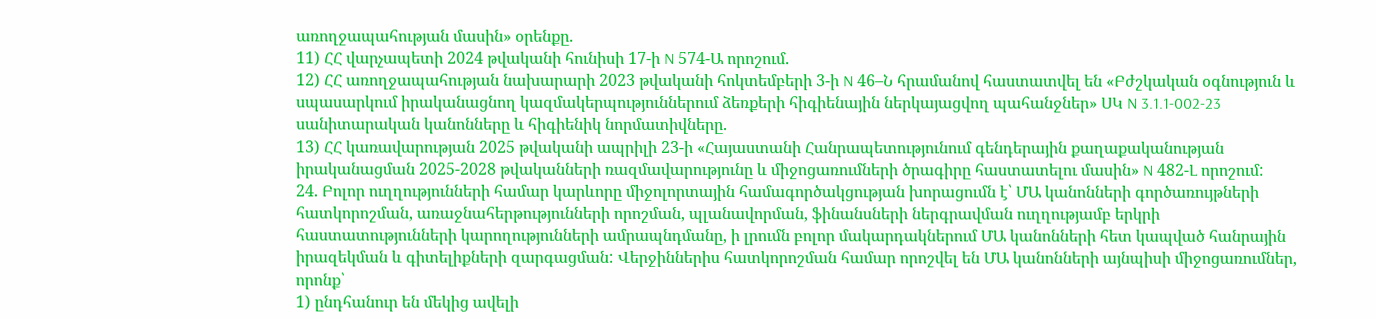առողջապահության մասին» օրենքը.
11) ՀՀ վարչապետի 2024 թվականի հունիսի 17-ի N 574-Ա որոշում.
12) ՀՀ առողջապահության նախարարի 2023 թվականի հոկտեմբերի 3-ի N 46–Ն հրամանով հաստատվել են «Բժշկական օգնություն և սպասարկում իրականացնող կազմակերպություններում ձեռքերի հիգիենային ներկայացվող պահանջներ» ՍԿ N 3.1.1-002-23 սանիտարական կանոնները և հիգիենիկ նորմատիվները.
13) ՀՀ կառավարության 2025 թվականի ապրիլի 23-ի «Հայաստանի Հանրապետությունում գենդերային քաղաքականության իրականացման 2025-2028 թվականների ռազմավարությունը և միջոցառումների ծրագիրը հաստատելու մասին» N 482-Լ որոշում:
24. Բոլոր ուղղությունների համար կարևորը միջոլորտային համագործակցության խորացումն է՝ ՄԱ կանոնների գործառույթների հատկորոշման, առաջնահերթությունների որոշման, պլանավորման, ֆինանսների ներգրավման ուղղությամբ երկրի հաստատությունների կարողությունների ամրապնդմանը, ի լրումն բոլոր մակարդակներում ՄԱ կանոնների հետ կապված հանրային իրազեկման և գիտելիքների զարգացման: Վերջիններիս հատկորոշման համար որոշվել են ՄԱ կանոնների այնպիսի միջոցառումներ, որոնք՝
1) ընդհանուր են մեկից ավելի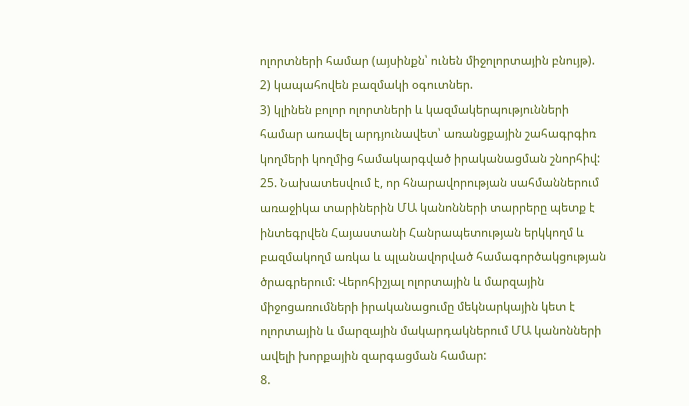ոլորտների համար (այսինքն՝ ունեն միջոլորտային բնույթ).
2) կապահովեն բազմակի օգուտներ.
3) կլինեն բոլոր ոլորտների և կազմակերպությունների համար առավել արդյունավետ՝ առանցքային շահագրգիռ կողմերի կողմից համակարգված իրականացման շնորհիվ:
25. Նախատեսվում է, որ հնարավորության սահմաններում առաջիկա տարիներին ՄԱ կանոնների տարրերը պետք է ինտեգրվեն Հայաստանի Հանրապետության երկկողմ և բազմակողմ առկա և պլանավորված համագործակցության ծրագրերում: Վերոհիշյալ ոլորտային և մարզային միջոցառումների իրականացումը մեկնարկային կետ է ոլորտային և մարզային մակարդակներում ՄԱ կանոնների ավելի խորքային զարգացման համար:
8.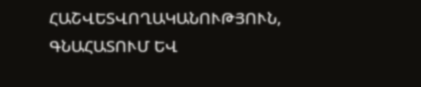ՀԱՇՎԵՏՎՈՂԱԿԱՆՈՒԹՅՈՒՆ, ԳՆԱՀԱՏՈՒՄ ԵՎ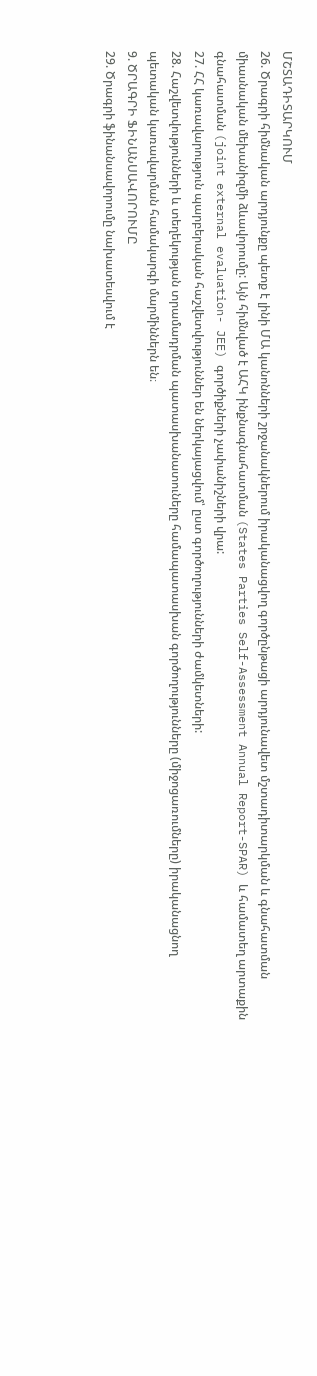ՄՇՏԱԴԻՏԱՐԿՈՒՄ
26. Ծրագրի հիմնական արդյունքը պետք է լինի ՄԱ կանոնների շրջանակներում իրականացվող գործընթացի արդյունավետ մշտադիտարկման և գնահատման միասնական մեխանիզմի ձևավորումը: Այն հիմնված է ԱՀԿ ինքնագնահատման (States Parties Self-Assessment Annual Report-SPAR) և համատեղ արտաքին գնահատման (joint external evaluation- JEE) գործիքների չափանիշների վրա:
27. ՀՀ կառավարություն պարբերական հաշվետվություններ են ներկայացվում՝ ըստ գործողությունների ժամկետների:
28. Հաշվետվությունների և տեղեկության տրամադրման պատասխանատուները համապատասխան գործողությունները (միջոցառումները) իրականացնող պետական կառավարման համակարգի մարմիններն են։
9. ԾՐԱԳՐԻ ՖԻՆԱՆՍԱՎՈՐՈՒՄԸ
29. Ծրագրի ֆինանսավորումը նախատեսվում է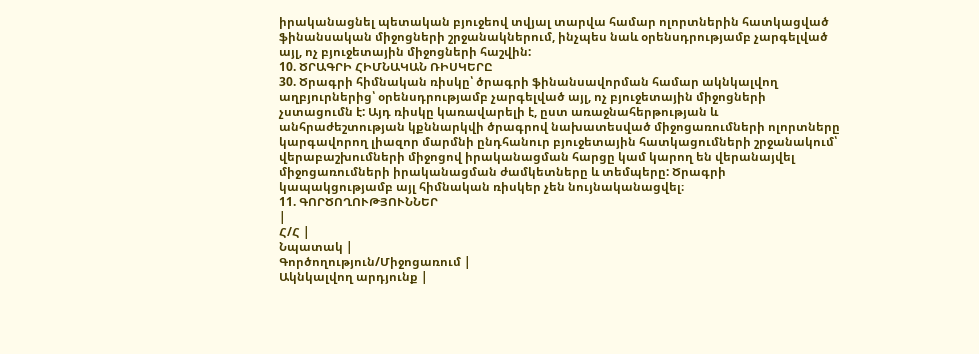իրականացնել պետական բյուջեով տվյալ տարվա համար ոլորտներին հատկացված ֆինանսական միջոցների շրջանակներում, ինչպես նաև օրենսդրությամբ չարգելված այլ, ոչ բյուջետային միջոցների հաշվին:
10. ԾՐԱԳՐԻ ՀԻՄՆԱԿԱՆ ՌԻՍԿԵՐԸ
30. Ծրագրի հիմնական ռիսկը՝ ծրագրի ֆինանսավորման համար ակնկալվող աղբյուրներից՝ օրենսդրությամբ չարգելված այլ, ոչ բյուջետային միջոցների չստացումն է: Այդ ռիսկը կառավարելի է, ըստ առաջնահերթության և անհրաժեշտության կքննարկվի ծրագրով նախատեսված միջոցառումների ոլորտները կարգավորող լիազոր մարմնի ընդհանուր բյուջետային հատկացումների շրջանակում՝ վերաբաշխումների միջոցով իրականացման հարցը կամ կարող են վերանայվել միջոցառումների իրականացման ժամկետները և տեմպերը: Ծրագրի կապակցությամբ այլ հիմնական ռիսկեր չեն նույնականացվել։
11. ԳՈՐԾՈՂՈՒԹՅՈՒՆՆԵՐ
|
Հ/Հ |
Նպատակ |
Գործողություն/Միջոցառում |
Ակնկալվող արդյունք |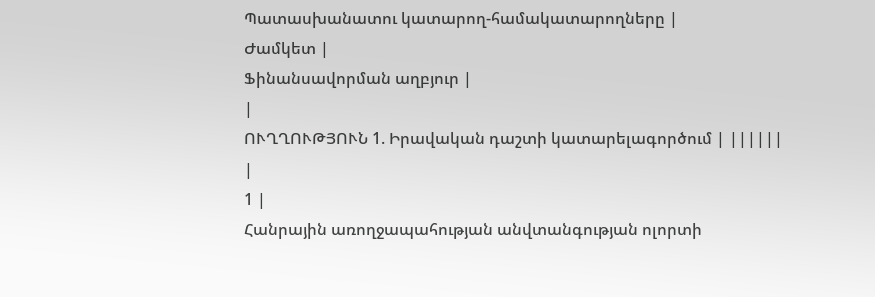Պատասխանատու կատարող-համակատարողները |
Ժամկետ |
Ֆինանսավորման աղբյուր |
|
ՈՒՂՂՈՒԹՅՈՒՆ 1. Իրավական դաշտի կատարելագործում | ||||||
|
1 |
Հանրային առողջապահության անվտանգության ոլորտի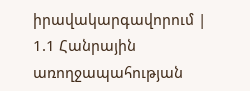իրավակարգավորում |
1.1 Հանրային առողջապահության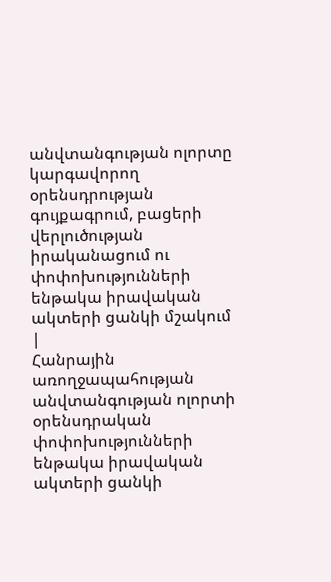անվտանգության ոլորտը կարգավորող օրենսդրության գույքագրում, բացերի վերլուծության իրականացում ու փոփոխությունների ենթակա իրավական ակտերի ցանկի մշակում |
Հանրային առողջապահության անվտանգության ոլորտի օրենսդրական փոփոխությունների ենթակա իրավական ակտերի ցանկի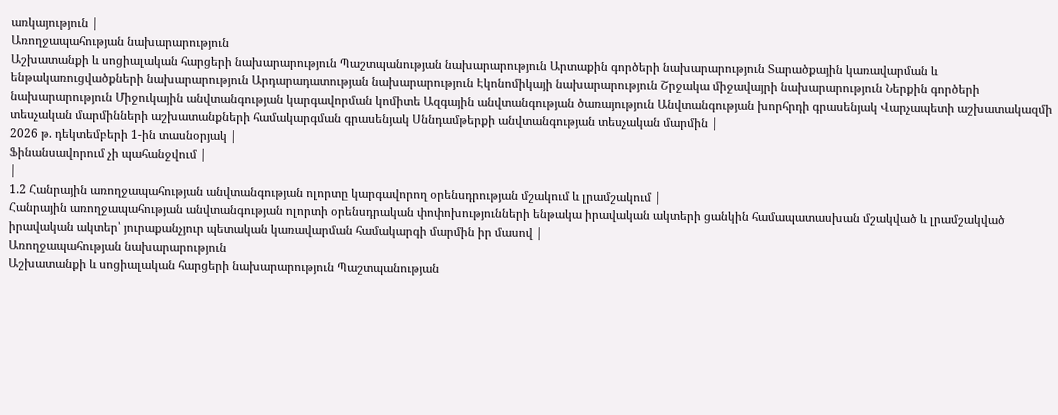առկայություն |
Առողջապահության նախարարություն
Աշխատանքի և սոցիալական հարցերի նախարարություն Պաշտպանության նախարարություն Արտաքին գործերի նախարարություն Տարածքային կառավարման և ենթակառուցվածքների նախարարություն Արդարադատության նախարարություն Էկոնոմիկայի նախարարություն Շրջակա միջավայրի նախարարություն Ներքին գործերի նախարարություն Միջուկային անվտանգության կարգավորման կոմիտե Ազգային անվտանգության ծառայություն Անվտանգության խորհրդի գրասենյակ Վարչապետի աշխատակազմի տեսչական մարմինների աշխատանքների համակարգման գրասենյակ Սննդամթերքի անվտանգության տեսչական մարմին |
2026 թ. դեկտեմբերի 1-ին տասնօրյակ |
Ֆինանսավորում չի պահանջվում |
|
1.2 Հանրային առողջապահության անվտանգության ոլորտը կարգավորող օրենսդրության մշակում և լրամշակում |
Հանրային առողջապահության անվտանգության ոլորտի օրենսդրական փոփոխությունների ենթակա իրավական ակտերի ցանկին համապատասխան մշակված և լրամշակված իրավական ակտեր՝ յուրաքանչյուր պետական կառավարման համակարգի մարմին իր մասով |
Առողջապահության նախարարություն
Աշխատանքի և սոցիալական հարցերի նախարարություն Պաշտպանության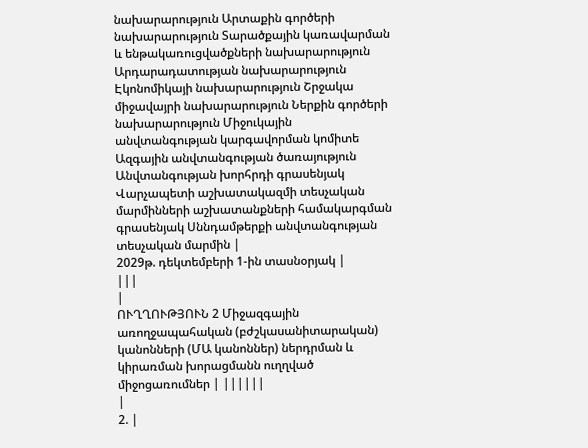նախարարություն Արտաքին գործերի նախարարություն Տարածքային կառավարման և ենթակառուցվածքների նախարարություն Արդարադատության նախարարություն Էկոնոմիկայի նախարարություն Շրջակա միջավայրի նախարարություն Ներքին գործերի նախարարություն Միջուկային անվտանգության կարգավորման կոմիտե Ազգային անվտանգության ծառայություն Անվտանգության խորհրդի գրասենյակ Վարչապետի աշխատակազմի տեսչական մարմինների աշխատանքների համակարգման գրասենյակ Սննդամթերքի անվտանգության տեսչական մարմին |
2029թ. դեկտեմբերի 1-ին տասնօրյակ |
|||
|
ՈՒՂՂՈՒԹՅՈՒՆ 2 Միջազգային առողջապահական (բժշկասանիտարական) կանոնների (ՄԱ կանոններ) ներդրման և կիրառման խորացմանն ուղղված միջոցառումներ | ||||||
|
2. |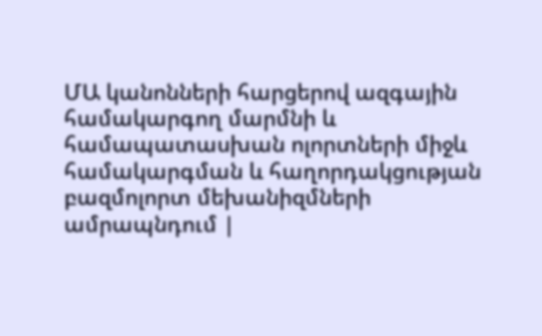ՄԱ կանոնների հարցերով ազգային համակարգող մարմնի և համապատասխան ոլորտների միջև համակարգման և հաղորդակցության բազմոլորտ մեխանիզմների ամրապնդում |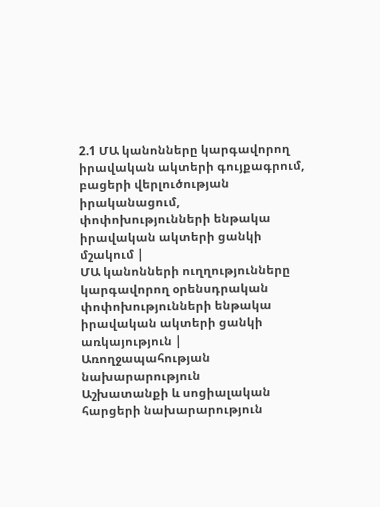2.1 ՄԱ կանոնները կարգավորող իրավական ակտերի գույքագրում, բացերի վերլուծության իրականացում, փոփոխությունների ենթակա իրավական ակտերի ցանկի մշակում |
ՄԱ կանոնների ուղղությունները կարգավորող օրենսդրական փոփոխությունների ենթակա իրավական ակտերի ցանկի առկայություն |
Առողջապահության նախարարություն
Աշխատանքի և սոցիալական հարցերի նախարարություն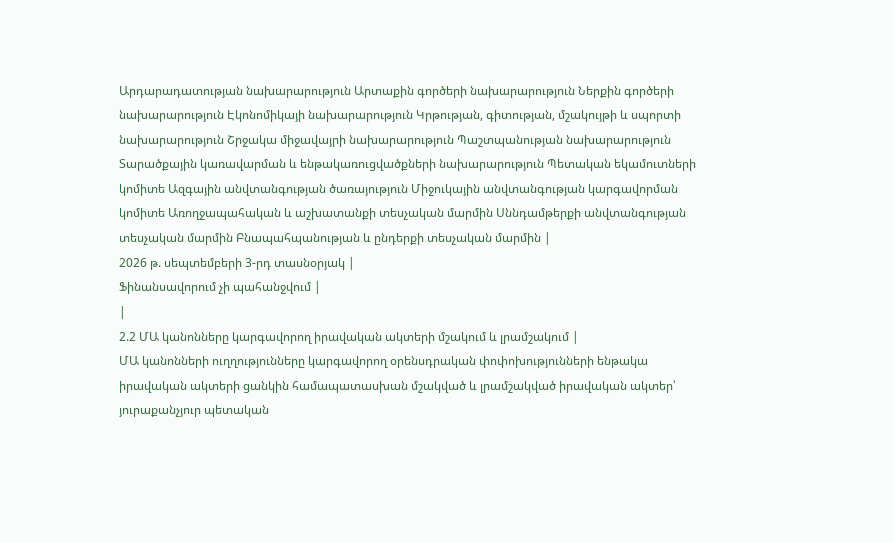Արդարադատության նախարարություն Արտաքին գործերի նախարարություն Ներքին գործերի նախարարություն Էկոնոմիկայի նախարարություն Կրթության, գիտության, մշակույթի և սպորտի նախարարություն Շրջակա միջավայրի նախարարություն Պաշտպանության նախարարություն Տարածքային կառավարման և ենթակառուցվածքների նախարարություն Պետական եկամուտների կոմիտե Ազգային անվտանգության ծառայություն Միջուկային անվտանգության կարգավորման կոմիտե Առողջապահական և աշխատանքի տեսչական մարմին Սննդամթերքի անվտանգության տեսչական մարմին Բնապահպանության և ընդերքի տեսչական մարմին |
2026 թ. սեպտեմբերի 3-րդ տասնօրյակ |
Ֆինանսավորում չի պահանջվում |
|
2.2 ՄԱ կանոնները կարգավորող իրավական ակտերի մշակում և լրամշակում |
ՄԱ կանոնների ուղղությունները կարգավորող օրենսդրական փոփոխությունների ենթակա իրավական ակտերի ցանկին համապատասխան մշակված և լրամշակված իրավական ակտեր՝ յուրաքանչյուր պետական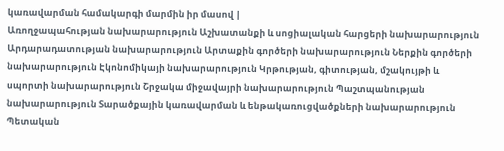կառավարման համակարգի մարմին իր մասով |
Առողջապահության նախարարություն Աշխատանքի և սոցիալական հարցերի նախարարություն Արդարադատության նախարարություն Արտաքին գործերի նախարարություն Ներքին գործերի նախարարություն Էկոնոմիկայի նախարարություն Կրթության, գիտության, մշակույթի և սպորտի նախարարություն Շրջակա միջավայրի նախարարություն Պաշտպանության նախարարություն Տարածքային կառավարման և ենթակառուցվածքների նախարարություն Պետական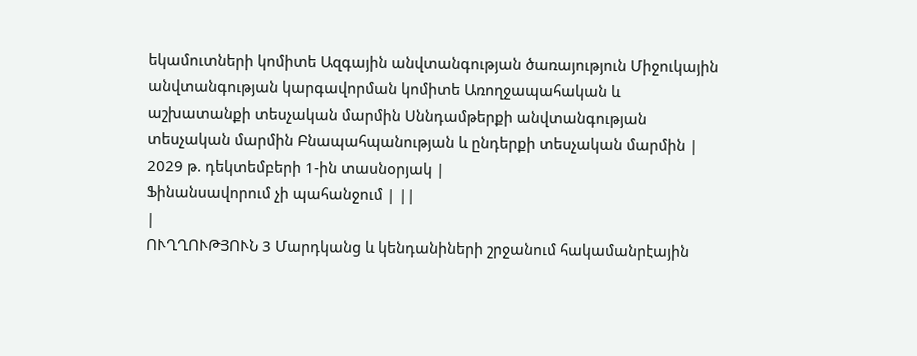եկամուտների կոմիտե Ազգային անվտանգության ծառայություն Միջուկային անվտանգության կարգավորման կոմիտե Առողջապահական և աշխատանքի տեսչական մարմին Սննդամթերքի անվտանգության տեսչական մարմին Բնապահպանության և ընդերքի տեսչական մարմին |
2029 թ. դեկտեմբերի 1-ին տասնօրյակ |
Ֆինանսավորում չի պահանջում | ||
|
ՈՒՂՂՈՒԹՅՈՒՆ 3 Մարդկանց և կենդանիների շրջանում հակամանրէային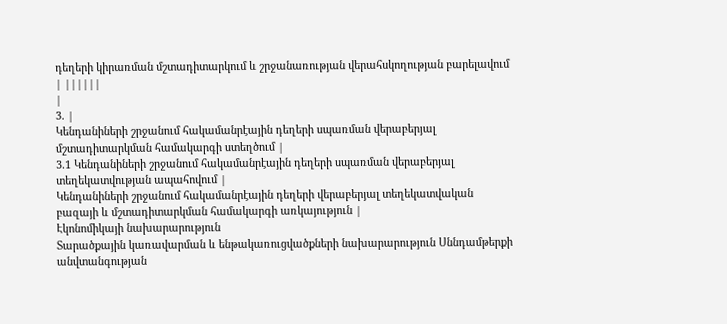դեղերի կիրառման մշտադիտարկում և շրջանառության վերահսկողության բարելավում | ||||||
|
3. |
Կենդանիների շրջանում հակամանրէային դեղերի սպառման վերաբերյալ մշտադիտարկման համակարգի ստեղծում |
3.1 Կենդանիների շրջանում հակամանրէային դեղերի սպառման վերաբերյալ տեղեկատվության ապահովում |
Կենդանիների շրջանում հակամանրէային դեղերի վերաբերյալ տեղեկատվական բազայի և մշտադիտարկման համակարգի առկայություն |
Էկոնոմիկայի նախարարություն
Տարածքային կառավարման և ենթակառուցվածքների նախարարություն Սննդամթերքի անվտանգության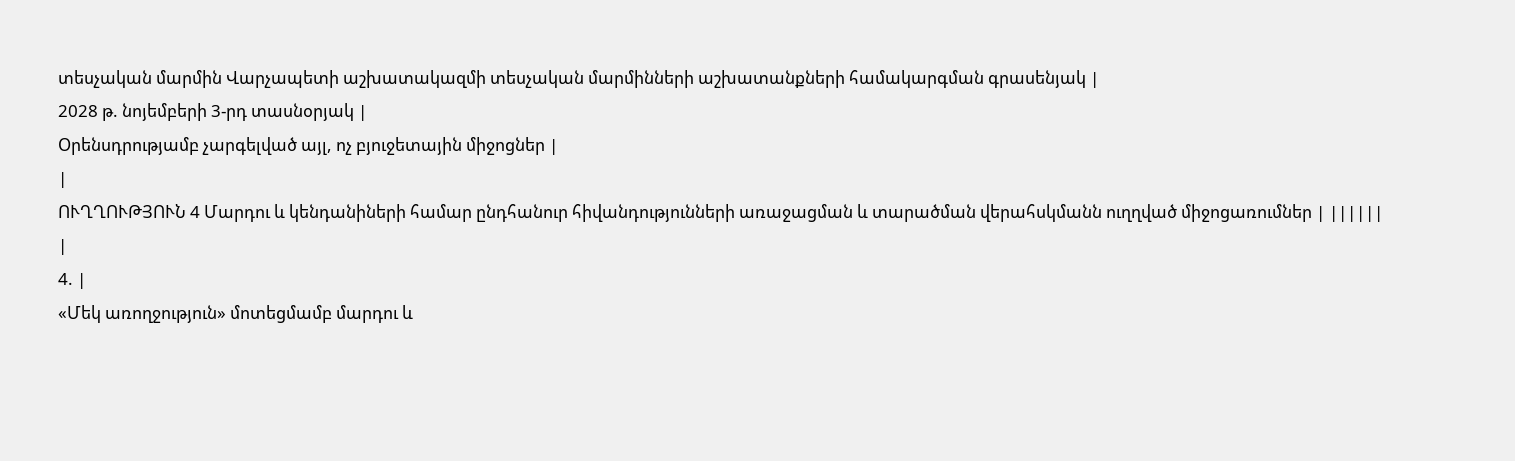տեսչական մարմին Վարչապետի աշխատակազմի տեսչական մարմինների աշխատանքների համակարգման գրասենյակ |
2028 թ. նոյեմբերի 3-րդ տասնօրյակ |
Օրենսդրությամբ չարգելված այլ, ոչ բյուջետային միջոցներ |
|
ՈՒՂՂՈՒԹՅՈՒՆ 4 Մարդու և կենդանիների համար ընդհանուր հիվանդությունների առաջացման և տարածման վերահսկմանն ուղղված միջոցառումներ | ||||||
|
4. |
«Մեկ առողջություն» մոտեցմամբ մարդու և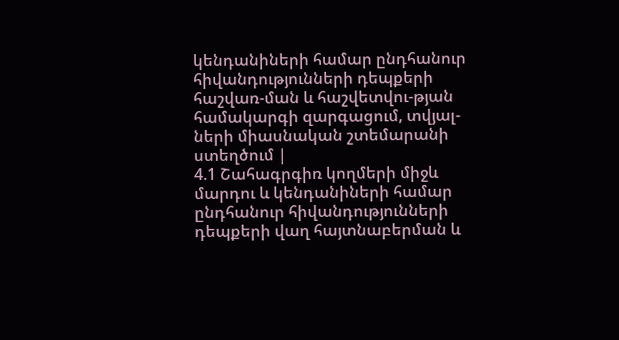կենդանիների համար ընդհանուր հիվանդությունների դեպքերի հաշվառ-ման և հաշվետվու-թյան համակարգի զարգացում, տվյալ-ների միասնական շտեմարանի ստեղծում |
4.1 Շահագրգիռ կողմերի միջև մարդու և կենդանիների համար ընդհանուր հիվանդությունների դեպքերի վաղ հայտնաբերման և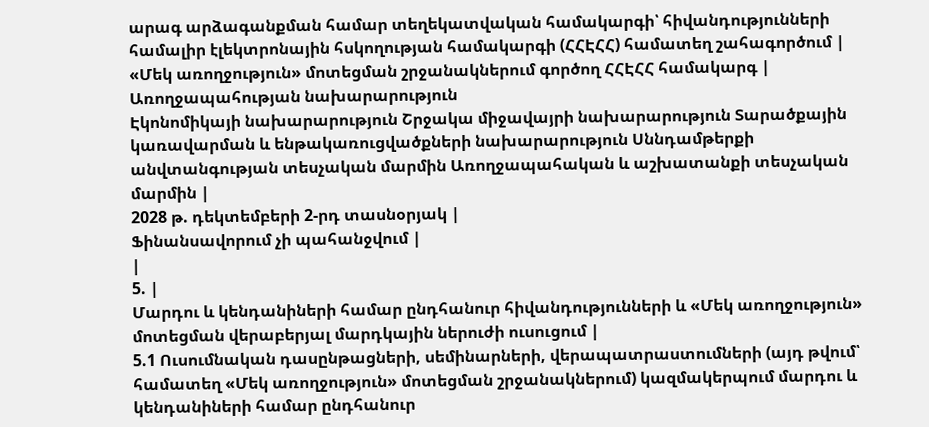արագ արձագանքման համար տեղեկատվական համակարգի՝ հիվանդությունների համալիր էլեկտրոնային հսկողության համակարգի (ՀՀԷՀՀ) համատեղ շահագործում |
«Մեկ առողջություն» մոտեցման շրջանակներում գործող ՀՀԷՀՀ համակարգ |
Առողջապահության նախարարություն
Էկոնոմիկայի նախարարություն Շրջակա միջավայրի նախարարություն Տարածքային կառավարման և ենթակառուցվածքների նախարարություն Սննդամթերքի անվտանգության տեսչական մարմին Առողջապահական և աշխատանքի տեսչական մարմին |
2028 թ. դեկտեմբերի 2-րդ տասնօրյակ |
Ֆինանսավորում չի պահանջվում |
|
5. |
Մարդու և կենդանիների համար ընդհանուր հիվանդությունների և «Մեկ առողջություն» մոտեցման վերաբերյալ մարդկային ներուժի ուսուցում |
5.1 Ուսումնական դասընթացների, սեմինարների, վերապատրաստումների (այդ թվում՝ համատեղ «Մեկ առողջություն» մոտեցման շրջանակներում) կազմակերպում մարդու և կենդանիների համար ընդհանուր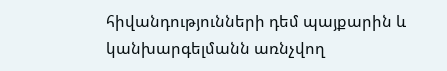հիվանդությունների դեմ պայքարին և կանխարգելմանն առնչվող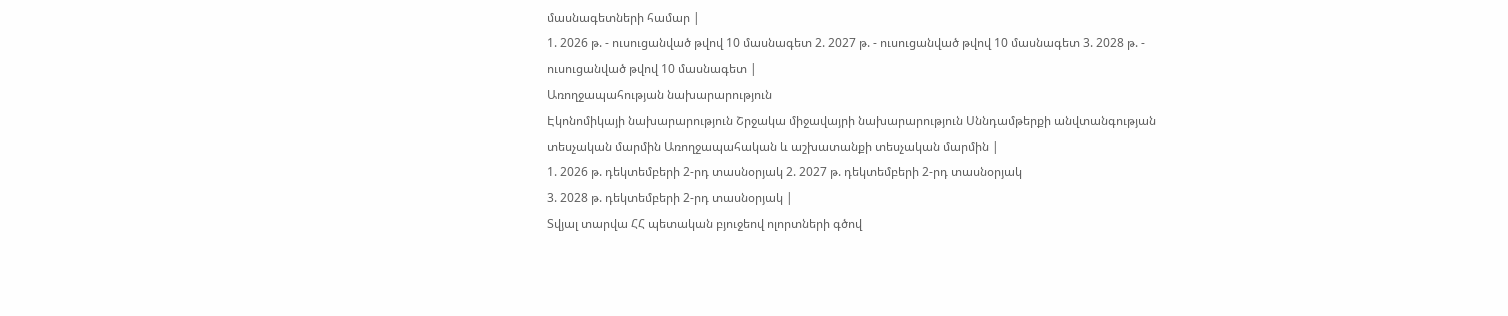մասնագետների համար |
1. 2026 թ. - ուսուցանված թվով 10 մասնագետ 2. 2027 թ. - ուսուցանված թվով 10 մասնագետ 3. 2028 թ. - ուսուցանված թվով 10 մասնագետ |
Առողջապահության նախարարություն
Էկոնոմիկայի նախարարություն Շրջակա միջավայրի նախարարություն Սննդամթերքի անվտանգության տեսչական մարմին Առողջապահական և աշխատանքի տեսչական մարմին |
1. 2026 թ. դեկտեմբերի 2-րդ տասնօրյակ 2. 2027 թ. դեկտեմբերի 2-րդ տասնօրյակ
3. 2028 թ. դեկտեմբերի 2-րդ տասնօրյակ |
Տվյալ տարվա ՀՀ պետական բյուջեով ոլորտների գծով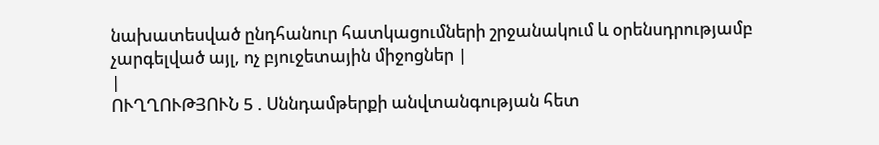նախատեսված ընդհանուր հատկացումների շրջանակում և օրենսդրությամբ չարգելված այլ, ոչ բյուջետային միջոցներ |
|
ՈՒՂՂՈՒԹՅՈՒՆ 5 . Սննդամթերքի անվտանգության հետ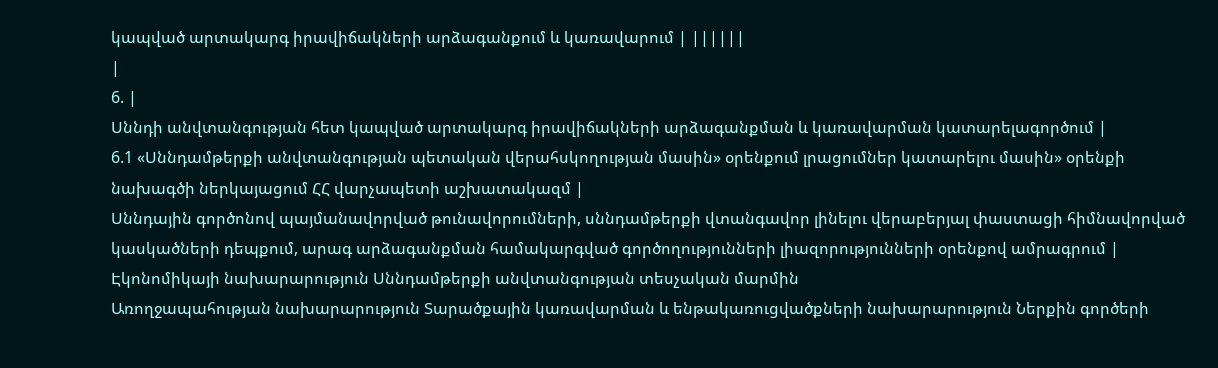կապված արտակարգ իրավիճակների արձագանքում և կառավարում | ||||||
|
6. |
Սննդի անվտանգության հետ կապված արտակարգ իրավիճակների արձագանքման և կառավարման կատարելագործում |
6.1 «Սննդամթերքի անվտանգության պետական վերահսկողության մասին» օրենքում լրացումներ կատարելու մասին» օրենքի նախագծի ներկայացում ՀՀ վարչապետի աշխատակազմ |
Սննդային գործոնով պայմանավորված թունավորումների, սննդամթերքի վտանգավոր լինելու վերաբերյալ փաստացի հիմնավորված կասկածների դեպքում, արագ արձագանքման համակարգված գործողությունների լիազորությունների օրենքով ամրագրում |
Էկոնոմիկայի նախարարություն Սննդամթերքի անվտանգության տեսչական մարմին
Առողջապահության նախարարություն Տարածքային կառավարման և ենթակառուցվածքների նախարարություն Ներքին գործերի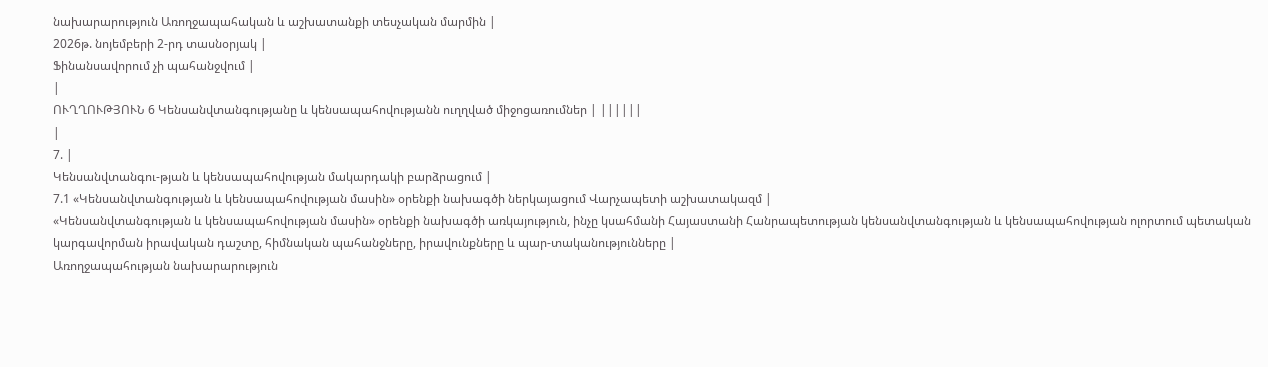նախարարություն Առողջապահական և աշխատանքի տեսչական մարմին |
2026թ. նոյեմբերի 2-րդ տասնօրյակ |
Ֆինանսավորում չի պահանջվում |
|
ՈՒՂՂՈՒԹՅՈՒՆ 6 Կենսանվտանգությանը և կենսապահովությանն ուղղված միջոցառումներ | ||||||
|
7. |
Կենսանվտանգու-թյան և կենսապահովության մակարդակի բարձրացում |
7.1 «Կենսանվտանգության և կենսապահովության մասին» օրենքի նախագծի ներկայացում Վարչապետի աշխատակազմ |
«Կենսանվտանգության և կենսապահովության մասին» օրենքի նախագծի առկայություն, ինչը կսահմանի Հայաստանի Հանրապետության կենսանվտանգության և կենսապահովության ոլորտում պետական կարգավորման իրավական դաշտը, հիմնական պահանջները, իրավունքները և պար-տականությունները |
Առողջապահության նախարարություն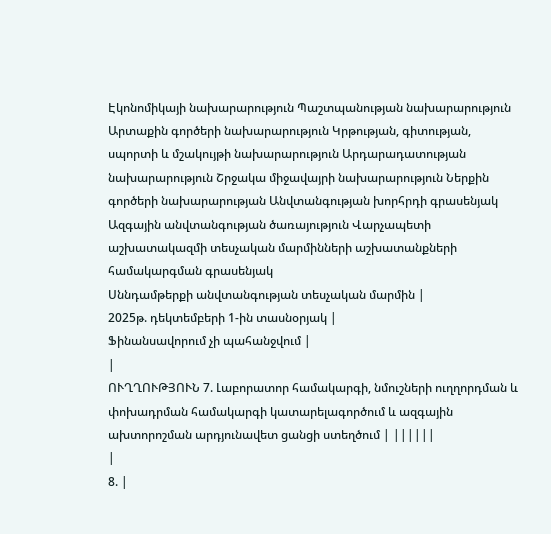Էկոնոմիկայի նախարարություն Պաշտպանության նախարարություն Արտաքին գործերի նախարարություն Կրթության, գիտության, սպորտի և մշակույթի նախարարություն Արդարադատության նախարարություն Շրջակա միջավայրի նախարարություն Ներքին գործերի նախարարության Անվտանգության խորհրդի գրասենյակ Ազգային անվտանգության ծառայություն Վարչապետի աշխատակազմի տեսչական մարմինների աշխատանքների համակարգման գրասենյակ
Սննդամթերքի անվտանգության տեսչական մարմին |
2025թ. դեկտեմբերի 1-ին տասնօրյակ |
Ֆինանսավորում չի պահանջվում |
|
ՈՒՂՂՈՒԹՅՈՒՆ 7. Լաբորատոր համակարգի, նմուշների ուղղորդման և փոխադրման համակարգի կատարելագործում և ազգային ախտորոշման արդյունավետ ցանցի ստեղծում | ||||||
|
8. |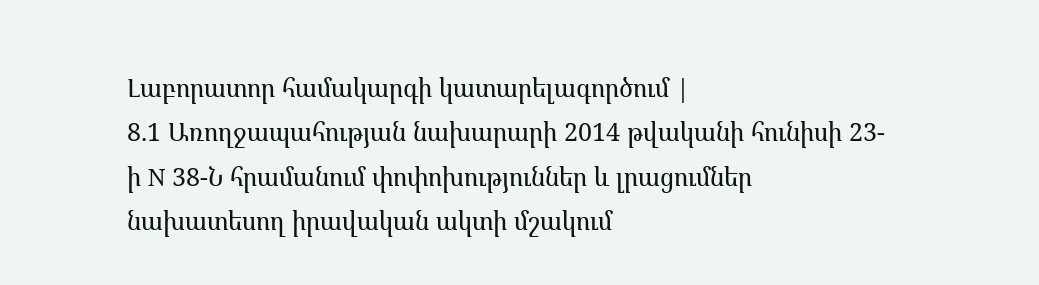Լաբորատոր համակարգի կատարելագործում |
8.1 Առողջապահության նախարարի 2014 թվականի հունիսի 23-ի N 38-Ն հրամանում փոփոխություններ և լրացումներ նախատեսող իրավական ակտի մշակում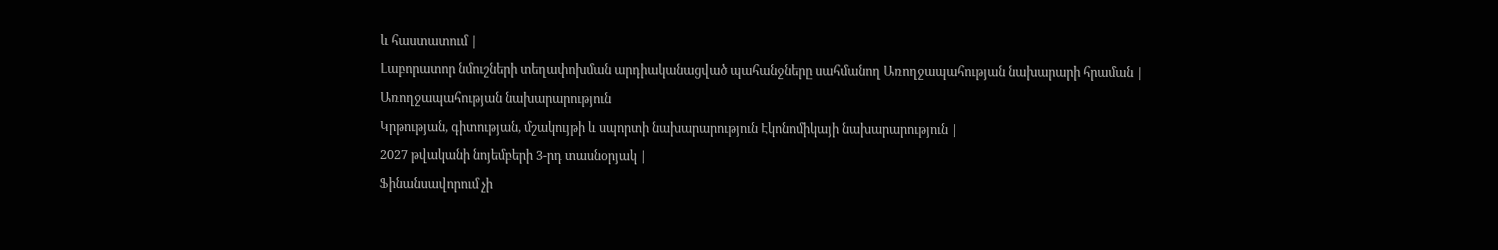և հաստատում |
Լաբորատոր նմուշների տեղափոխման արդիականացված պահանջները սահմանող Առողջապահության նախարարի հրաման |
Առողջապահության նախարարություն
Կրթության, գիտության, մշակույթի և սպորտի նախարարություն Էկոնոմիկայի նախարարություն |
2027 թվականի նոյեմբերի 3-րդ տասնօրյակ |
Ֆինանսավորում չի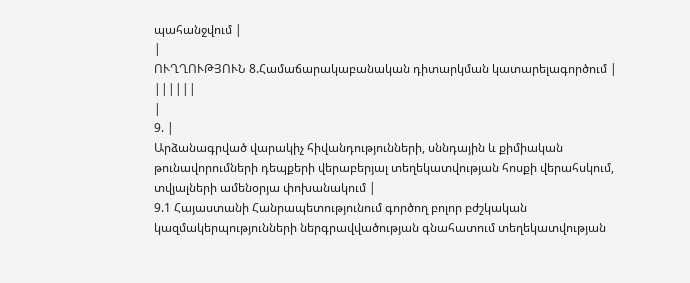պահանջվում |
|
ՈՒՂՂՈՒԹՅՈՒՆ 8.Համաճարակաբանական դիտարկման կատարելագործում | ||||||
|
9. |
Արձանագրված վարակիչ հիվանդությունների, սննդային և քիմիական թունավորումների դեպքերի վերաբերյալ տեղեկատվության հոսքի վերահսկում, տվյալների ամենօրյա փոխանակում |
9.1 Հայաստանի Հանրապետությունում գործող բոլոր բժշկական կազմակերպությունների ներգրավվածության գնահատում տեղեկատվության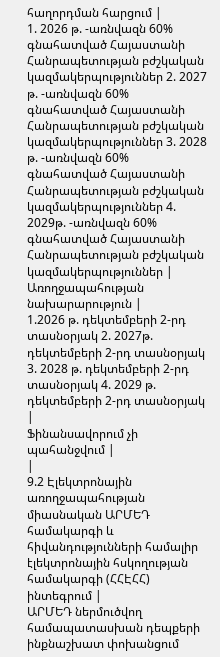հաղորդման հարցում |
1. 2026 թ. -առնվազն 60% գնահատված Հայաստանի Հանրապետության բժշկական կազմակերպություններ 2. 2027 թ. -առնվազն 60% գնահատված Հայաստանի Հանրապետության բժշկական կազմակերպություններ 3. 2028 թ. -առնվազն 60% գնահատված Հայաստանի Հանրապետության բժշկական կազմակերպություններ 4. 2029թ. -առնվազն 60% գնահատված Հայաստանի Հանրապետության բժշկական կազմակերպություններ |
Առողջապահության նախարարություն |
1.2026 թ. դեկտեմբերի 2-րդ տասնօրյակ 2. 2027թ. դեկտեմբերի 2-րդ տասնօրյակ 3. 2028 թ. դեկտեմբերի 2-րդ տասնօրյակ 4. 2029 թ. դեկտեմբերի 2-րդ տասնօրյակ |
Ֆինանսավորում չի պահանջվում |
|
9.2 Էլեկտրոնային առողջապահության միասնական ԱՐՄԵԴ համակարգի և հիվանդությունների համալիր էլեկտրոնային հսկողության համակարգի (ՀՀԷՀՀ) ինտեգրում |
ԱՐՄԵԴ ներմուծվող համապատասխան դեպքերի ինքնաշխատ փոխանցում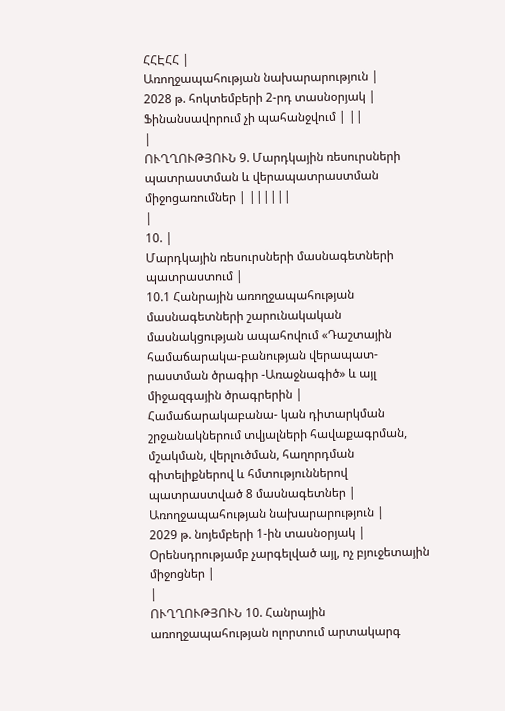ՀՀԷՀՀ |
Առողջապահության նախարարություն |
2028 թ. հոկտեմբերի 2-րդ տասնօրյակ |
Ֆինանսավորում չի պահանջվում | ||
|
ՈՒՂՂՈՒԹՅՈՒՆ 9. Մարդկային ռեսուրսների պատրաստման և վերապատրաստման միջոցառումներ | ||||||
|
10. |
Մարդկային ռեսուրսների մասնագետների պատրաստում |
10.1 Հանրային առողջապահության մասնագետների շարունակական մասնակցության ապահովում «Դաշտային համաճարակա-բանության վերապատ-րաստման ծրագիր -Առաջնագիծ» և այլ միջազգային ծրագրերին |
Համաճարակաբանա- կան դիտարկման շրջանակներում տվյալների հավաքագրման, մշակման, վերլուծման, հաղորդման գիտելիքներով և հմտություններով պատրաստված 8 մասնագետներ |
Առողջապահության նախարարություն |
2029 թ. նոյեմբերի 1-ին տասնօրյակ |
Օրենսդրությամբ չարգելված այլ, ոչ բյուջետային միջոցներ |
|
ՈՒՂՂՈՒԹՅՈՒՆ 10. Հանրային առողջապահության ոլորտում արտակարգ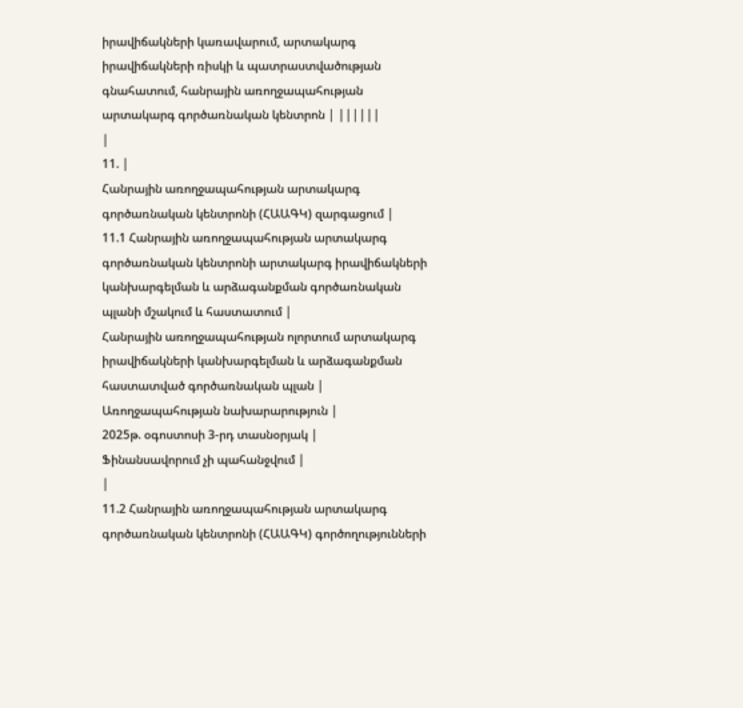իրավիճակների կառավարում, արտակարգ իրավիճակների ռիսկի և պատրաստվածության գնահատում, հանրային առողջապահության արտակարգ գործառնական կենտրոն | ||||||
|
11. |
Հանրային առողջապահության արտակարգ գործառնական կենտրոնի (ՀԱԱԳԿ) զարգացում |
11.1 Հանրային առողջապահության արտակարգ գործառնական կենտրոնի արտակարգ իրավիճակների կանխարգելման և արձագանքման գործառնական պլանի մշակում և հաստատում |
Հանրային առողջապահության ոլորտում արտակարգ իրավիճակների կանխարգելման և արձագանքման հաստատված գործառնական պլան |
Առողջապահության նախարարություն |
2025թ. օգոստոսի 3-րդ տասնօրյակ |
Ֆինանսավորում չի պահանջվում |
|
11.2 Հանրային առողջապահության արտակարգ գործառնական կենտրոնի (ՀԱԱԳԿ) գործողությունների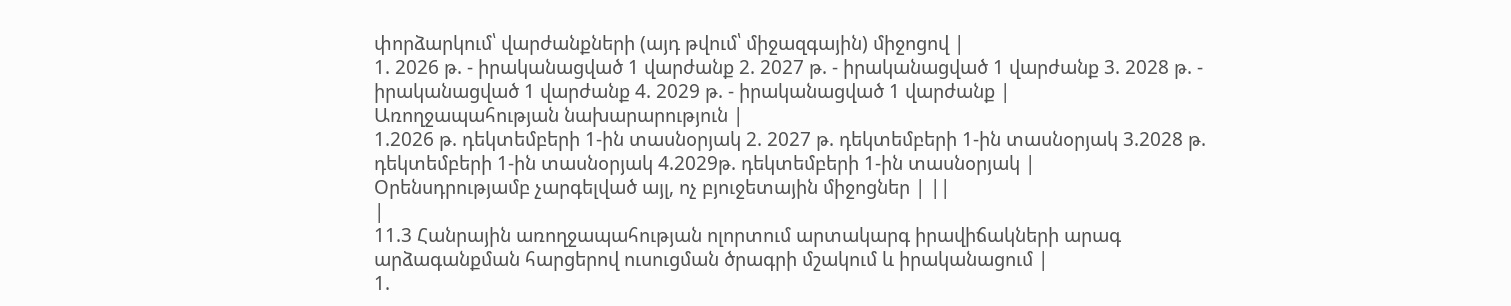փորձարկում՝ վարժանքների (այդ թվում՝ միջազգային) միջոցով |
1. 2026 թ. - իրականացված 1 վարժանք 2. 2027 թ. - իրականացված 1 վարժանք 3. 2028 թ. - իրականացված 1 վարժանք 4. 2029 թ. - իրականացված 1 վարժանք |
Առողջապահության նախարարություն |
1.2026 թ. դեկտեմբերի 1-ին տասնօրյակ 2. 2027 թ. դեկտեմբերի 1-ին տասնօրյակ 3.2028 թ. դեկտեմբերի 1-ին տասնօրյակ 4.2029թ. դեկտեմբերի 1-ին տասնօրյակ |
Օրենսդրությամբ չարգելված այլ, ոչ բյուջետային միջոցներ | ||
|
11.3 Հանրային առողջապահության ոլորտում արտակարգ իրավիճակների արագ արձագանքման հարցերով ուսուցման ծրագրի մշակում և իրականացում |
1.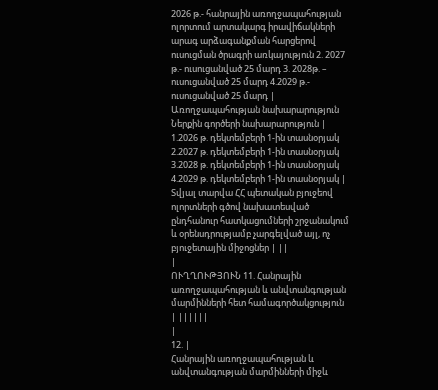2026 թ.- հանրային առողջապահության ոլորտում արտակարգ իրավիճակների արագ արձագանքման հարցերով ուսուցման ծրագրի առկայություն 2. 2027 թ.- ուսուցանված 25 մարդ 3. 2028թ. – ուսուցանված 25 մարդ 4.2029 թ.- ուսուցանված 25 մարդ |
Առողջապահության նախարարություն Ներքին գործերի նախարարություն |
1.2026 թ. դեկտեմբերի 1-ին տասնօրյակ 2.2027 թ. դեկտեմբերի 1-ին տասնօրյակ 3.2028 թ. դեկտեմբերի 1-ին տասնօրյակ 4.2029 թ. դեկտեմբերի 1-ին տասնօրյակ |
Տվյալ տարվա ՀՀ պետական բյուջեով ոլորտների գծով նախատեսված ընդհանուր հատկացումների շրջանակում և օրենսդրությամբ չարգելված այլ, ոչ բյուջետային միջոցներ | ||
|
ՈՒՂՂՈՒԹՅՈՒՆ 11. Հանրային առողջապահության և անվտանգության մարմինների հետ համագործակցություն | ||||||
|
12. |
Հանրային առողջապահության և անվտանգության մարմինների միջև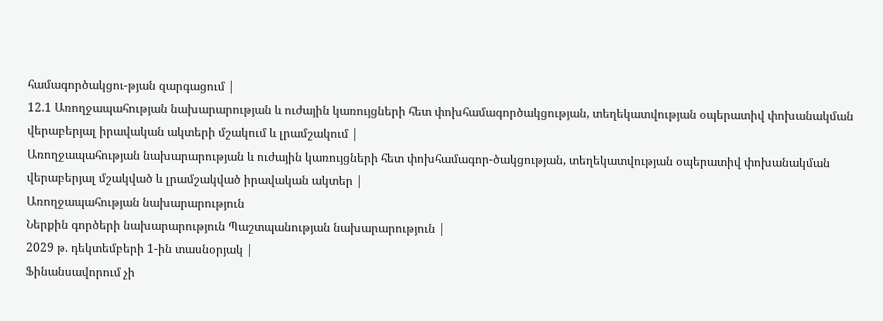համագործակցու-թյան զարգացում |
12.1 Առողջապահության նախարարության և ուժային կառույցների հետ փոխհամագործակցության, տեղեկատվության օպերատիվ փոխանակման վերաբերյալ իրավական ակտերի մշակում և լրամշակում |
Առողջապահության նախարարության և ուժային կառույցների հետ փոխհամագոր-ծակցության, տեղեկատվության օպերատիվ փոխանակման վերաբերյալ մշակված և լրամշակված իրավական ակտեր |
Առողջապահության նախարարություն
Ներքին գործերի նախարարություն Պաշտպանության նախարարություն |
2029 թ. դեկտեմբերի 1-ին տասնօրյակ |
Ֆինանսավորում չի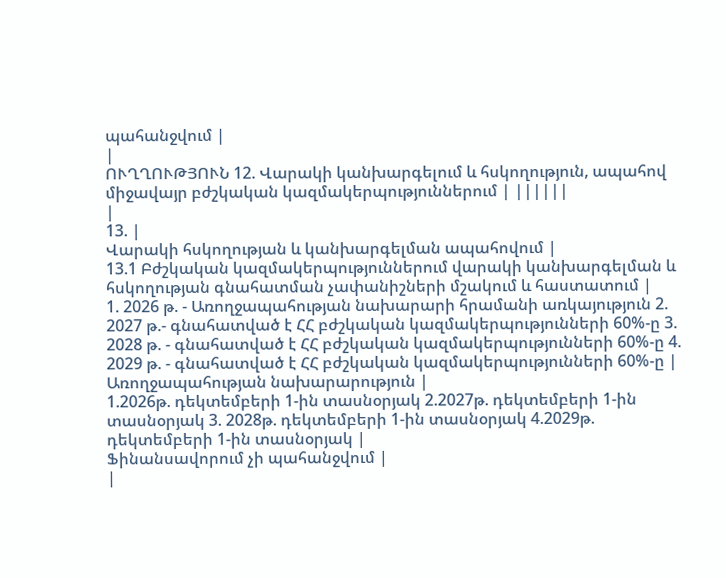պահանջվում |
|
ՈՒՂՂՈՒԹՅՈՒՆ 12. Վարակի կանխարգելում և հսկողություն, ապահով միջավայր բժշկական կազմակերպություններում | ||||||
|
13. |
Վարակի հսկողության և կանխարգելման ապահովում |
13.1 Բժշկական կազմակերպություններում վարակի կանխարգելման և հսկողության գնահատման չափանիշների մշակում և հաստատում |
1. 2026 թ. - Առողջապահության նախարարի հրամանի առկայություն 2. 2027 թ.- գնահատված է ՀՀ բժշկական կազմակերպությունների 60%-ը 3. 2028 թ. - գնահատված է ՀՀ բժշկական կազմակերպությունների 60%-ը 4. 2029 թ. - գնահատված է ՀՀ բժշկական կազմակերպությունների 60%-ը |
Առողջապահության նախարարություն |
1.2026թ. դեկտեմբերի 1-ին տասնօրյակ 2.2027թ. դեկտեմբերի 1-ին տասնօրյակ 3. 2028թ. դեկտեմբերի 1-ին տասնօրյակ 4.2029թ. դեկտեմբերի 1-ին տասնօրյակ |
Ֆինանսավորում չի պահանջվում |
|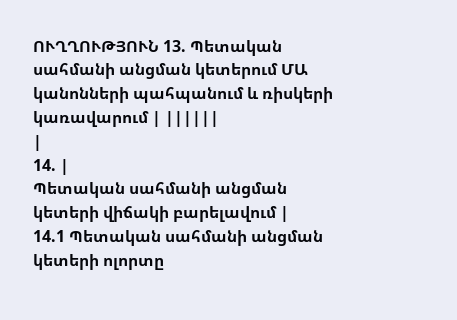ՈՒՂՂՈՒԹՅՈՒՆ 13. Պետական սահմանի անցման կետերում ՄԱ կանոնների պահպանում և ռիսկերի կառավարում | ||||||
|
14. |
Պետական սահմանի անցման կետերի վիճակի բարելավում |
14.1 Պետական սահմանի անցման կետերի ոլորտը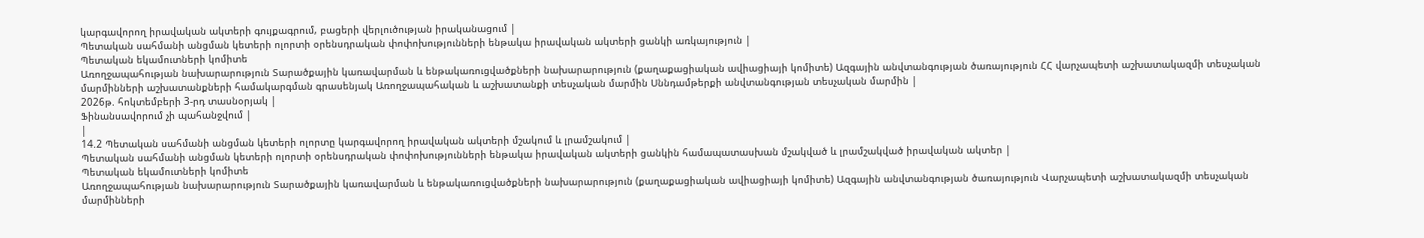կարգավորող իրավական ակտերի գույքագրում, բացերի վերլուծության իրականացում |
Պետական սահմանի անցման կետերի ոլորտի օրենսդրական փոփոխությունների ենթակա իրավական ակտերի ցանկի առկայություն |
Պետական եկամուտների կոմիտե
Առողջապահության նախարարություն Տարածքային կառավարման և ենթակառուցվածքների նախարարություն (քաղաքացիական ավիացիայի կոմիտե) Ազգային անվտանգության ծառայություն ՀՀ վարչապետի աշխատակազմի տեսչական մարմինների աշխատանքների համակարգման գրասենյակ Առողջապահական և աշխատանքի տեսչական մարմին Սննդամթերքի անվտանգության տեսչական մարմին |
2026թ. հոկտեմբերի 3-րդ տասնօրյակ |
Ֆինանսավորում չի պահանջվում |
|
14.2 Պետական սահմանի անցման կետերի ոլորտը կարգավորող իրավական ակտերի մշակում և լրամշակում |
Պետական սահմանի անցման կետերի ոլորտի օրենսդրական փոփոխությունների ենթակա իրավական ակտերի ցանկին համապատասխան մշակված և լրամշակված իրավական ակտեր |
Պետական եկամուտների կոմիտե
Առողջապահության նախարարություն Տարածքային կառավարման և ենթակառուցվածքների նախարարություն (քաղաքացիական ավիացիայի կոմիտե) Ազգային անվտանգության ծառայություն Վարչապետի աշխատակազմի տեսչական մարմինների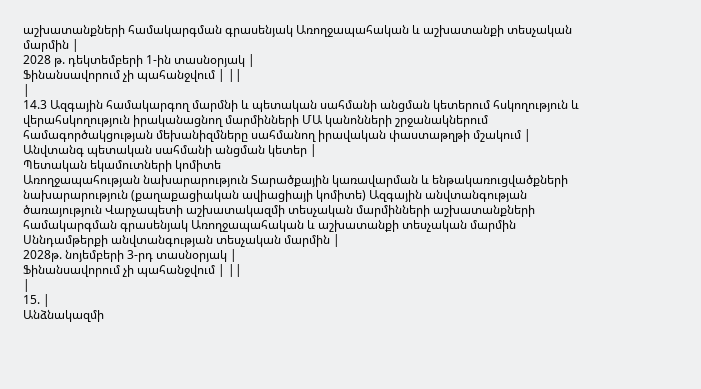աշխատանքների համակարգման գրասենյակ Առողջապահական և աշխատանքի տեսչական մարմին |
2028 թ. դեկտեմբերի 1-ին տասնօրյակ |
Ֆինանսավորում չի պահանջվում | ||
|
14.3 Ազգային համակարգող մարմնի և պետական սահմանի անցման կետերում հսկողություն և վերահսկողություն իրականացնող մարմինների ՄԱ կանոնների շրջանակներում համագործակցության մեխանիզմները սահմանող իրավական փաստաթղթի մշակում |
Անվտանգ պետական սահմանի անցման կետեր |
Պետական եկամուտների կոմիտե
Առողջապահության նախարարություն Տարածքային կառավարման և ենթակառուցվածքների նախարարություն (քաղաքացիական ավիացիայի կոմիտե) Ազգային անվտանգության ծառայություն Վարչապետի աշխատակազմի տեսչական մարմինների աշխատանքների համակարգման գրասենյակ Առողջապահական և աշխատանքի տեսչական մարմին Սննդամթերքի անվտանգության տեսչական մարմին |
2028թ. նոյեմբերի 3-րդ տասնօրյակ |
Ֆինանսավորում չի պահանջվում | ||
|
15. |
Անձնակազմի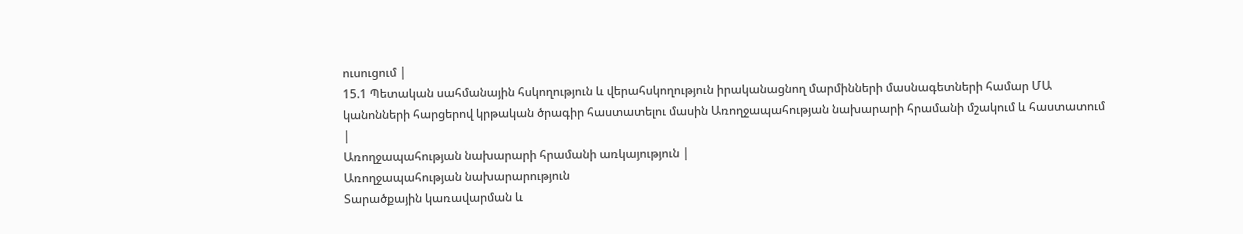ուսուցում |
15.1 Պետական սահմանային հսկողություն և վերահսկողություն իրականացնող մարմինների մասնագետների համար ՄԱ կանոնների հարցերով կրթական ծրագիր հաստատելու մասին Առողջապահության նախարարի հրամանի մշակում և հաստատում |
Առողջապահության նախարարի հրամանի առկայություն |
Առողջապահության նախարարություն
Տարածքային կառավարման և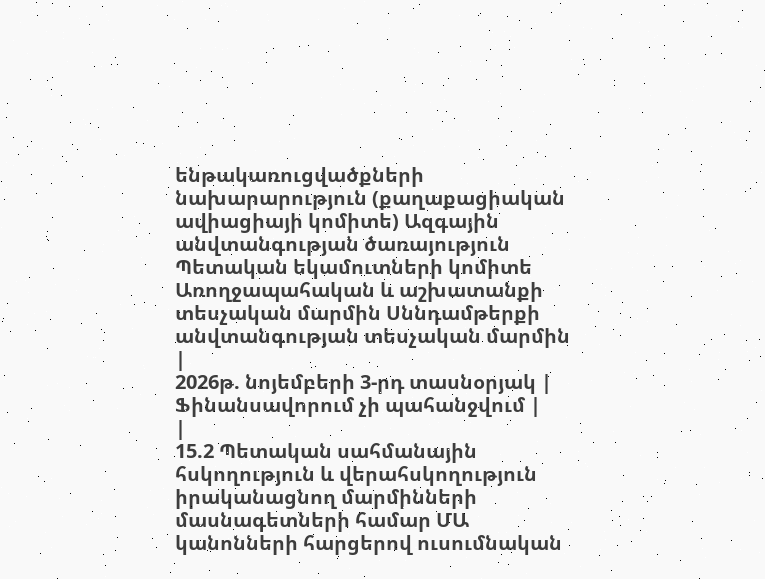ենթակառուցվածքների նախարարություն (քաղաքացիական ավիացիայի կոմիտե) Ազգային անվտանգության ծառայություն Պետական եկամուտների կոմիտե Առողջապահական և աշխատանքի տեսչական մարմին Սննդամթերքի անվտանգության տեսչական մարմին |
2026թ. նոյեմբերի 3-րդ տասնօրյակ |
Ֆինանսավորում չի պահանջվում |
|
15.2 Պետական սահմանային հսկողություն և վերահսկողություն իրականացնող մարմինների մասնագետների համար ՄԱ կանոնների հարցերով ուսումնական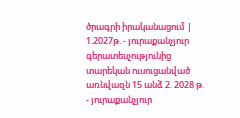ծրագրի իրականացում |
1.2027թ. - յուրաքանչյուր գերատեսչությունից տարեկան ուսուցանված առնվազն 15 անձ 2. 2028 թ. - յուրաքանչյուր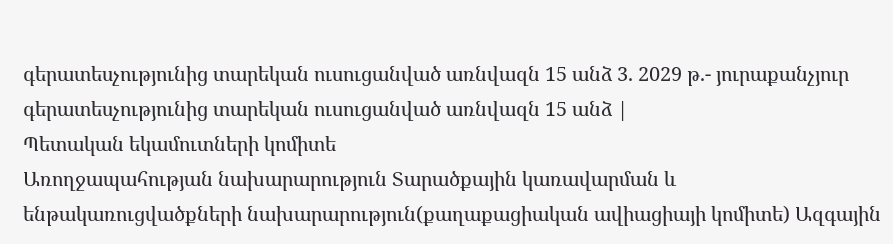գերատեսչությունից տարեկան ուսուցանված առնվազն 15 անձ 3. 2029 թ.- յուրաքանչյուր գերատեսչությունից տարեկան ուսուցանված առնվազն 15 անձ |
Պետական եկամուտների կոմիտե
Առողջապահության նախարարություն Տարածքային կառավարման և ենթակառուցվածքների նախարարություն(քաղաքացիական ավիացիայի կոմիտե) Ազգային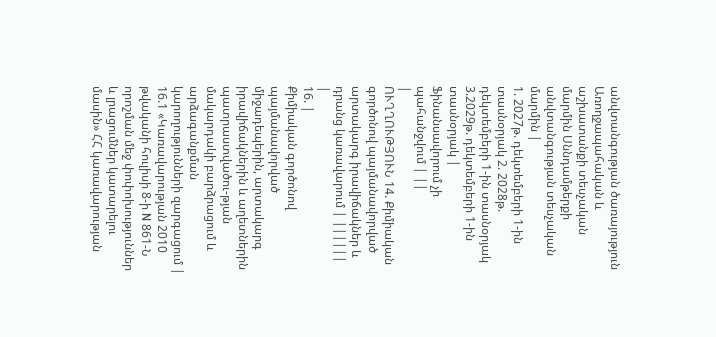անվտանգության ծառայություն Առողջապահական և աշխատանքի տեսչական մարմին Սննդամթերքի անվտանգության տեսչական մարմին |
1. 2027թ. դեկտեմբերի 1-ին տասնօրյակ 2. 2028թ. դեկտեմբերի 1-ին տասնօրյակ 3.2029թ. դեկտեմբերի 1-ին տասնօրյակ |
Ֆինանսավորում չի պահանջվում | ||
|
ՈՒՂՂՈՒԹՅՈՒՆ 14. Քիմիական գործոնով պայմանավորված արտակարգ իրավիճակներ և դրանց կառավարում | ||||||
|
16. |
Քիմիական գործոնով պայմանավորված միջադեպերին, արտակարգ իրավիճակներին և աղետներին պատրաստվածու-թյան մակարդակի բարձրացում և արձագանքման կարողությունների զարգացում |
16.1 «Կառավարության 2010 թվականի հուլիսի 8-ի N 861-Ն որոշման մեջ փոփոխություններ և լրացումներ կատարելու մասին» ՀՀ կառավարության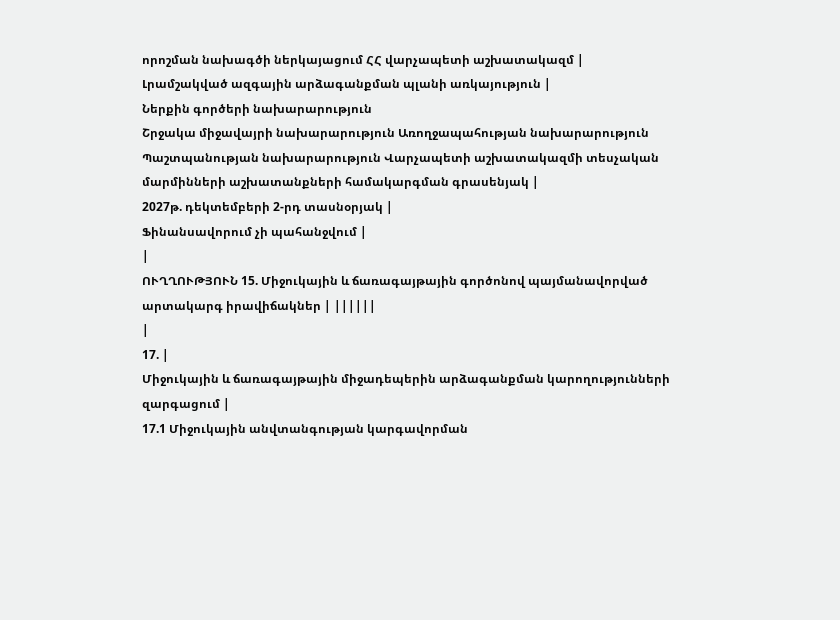որոշման նախագծի ներկայացում ՀՀ վարչապետի աշխատակազմ |
Լրամշակված ազգային արձագանքման պլանի առկայություն |
Ներքին գործերի նախարարություն
Շրջակա միջավայրի նախարարություն Առողջապահության նախարարություն Պաշտպանության նախարարություն Վարչապետի աշխատակազմի տեսչական մարմինների աշխատանքների համակարգման գրասենյակ |
2027թ. դեկտեմբերի 2-րդ տասնօրյակ |
Ֆինանսավորում չի պահանջվում |
|
ՈՒՂՂՈՒԹՅՈՒՆ 15. Միջուկային և ճառագայթային գործոնով պայմանավորված արտակարգ իրավիճակներ | ||||||
|
17. |
Միջուկային և ճառագայթային միջադեպերին արձագանքման կարողությունների զարգացում |
17.1 Միջուկային անվտանգության կարգավորման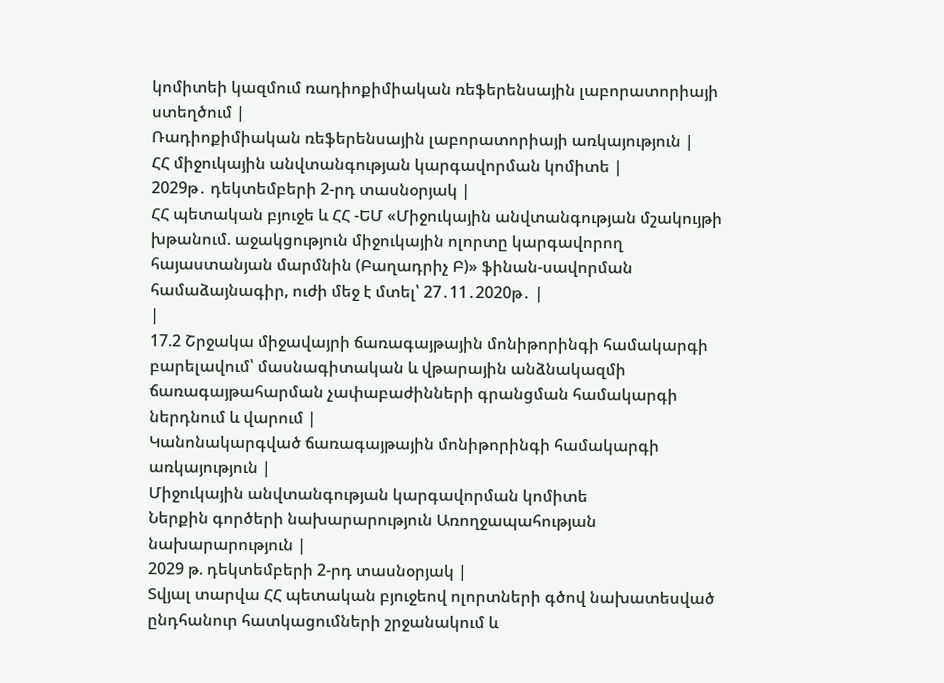կոմիտեի կազմում ռադիոքիմիական ռեֆերենսային լաբորատորիայի ստեղծում |
Ռադիոքիմիական ռեֆերենսային լաբորատորիայի առկայություն |
ՀՀ միջուկային անվտանգության կարգավորման կոմիտե |
2029թ․ դեկտեմբերի 2-րդ տասնօրյակ |
ՀՀ պետական բյուջե և ՀՀ -ԵՄ «Միջուկային անվտանգության մշակույթի խթանում. աջակցություն միջուկային ոլորտը կարգավորող հայաստանյան մարմնին (Բաղադրիչ Բ)» ֆինան-սավորման համաձայնագիր, ուժի մեջ է մտել՝ 27․11․2020թ․ |
|
17.2 Շրջակա միջավայրի ճառագայթային մոնիթորինգի համակարգի բարելավում՝ մասնագիտական և վթարային անձնակազմի ճառագայթահարման չափաբաժինների գրանցման համակարգի ներդնում և վարում |
Կանոնակարգված ճառագայթային մոնիթորինգի համակարգի առկայություն |
Միջուկային անվտանգության կարգավորման կոմիտե
Ներքին գործերի նախարարություն Առողջապահության նախարարություն |
2029 թ. դեկտեմբերի 2-րդ տասնօրյակ |
Տվյալ տարվա ՀՀ պետական բյուջեով ոլորտների գծով նախատեսված ընդհանուր հատկացումների շրջանակում և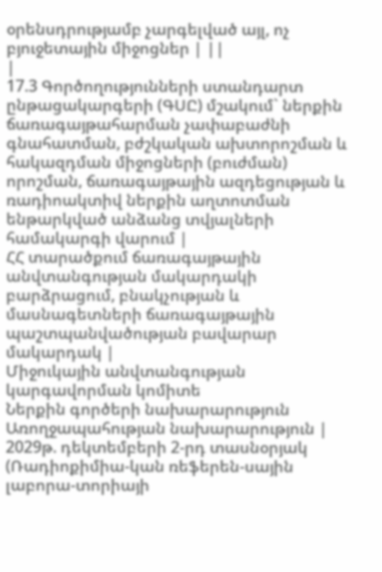օրենսդրությամբ չարգելված այլ, ոչ բյուջետային միջոցներ | ||
|
17.3 Գործողությունների ստանդարտ ընթացակարգերի (ԳՍԸ) մշակում` ներքին ճառագայթահարման չափաբաժնի գնահատման, բժշկական ախտորոշման և հակազդման միջոցների (բուժման) որոշման, ճառագայթային ազդեցության և ռադիոակտիվ ներքին աղտոտման ենթարկված անձանց տվյալների համակարգի վարում |
ՀՀ տարածքում ճառագայթային անվտանգության մակարդակի բարձրացում, բնակչության և մասնագետների ճառագայթային պաշտպանվածության բավարար մակարդակ |
Միջուկային անվտանգության կարգավորման կոմիտե
Ներքին գործերի նախարարություն Առողջապահության նախարարություն |
2029թ. դեկտեմբերի 2-րդ տասնօրյակ (Ռադիոքիմիա-կան ռեֆերեն-սային լաբորա-տորիայի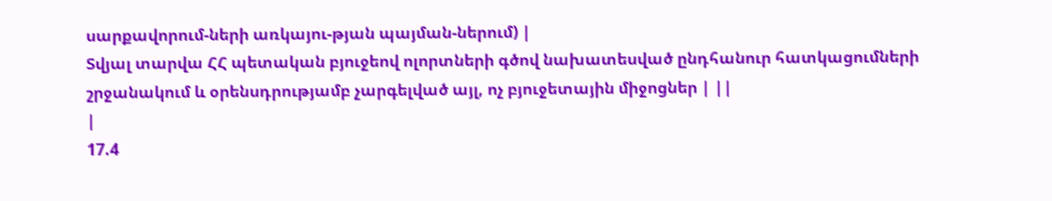սարքավորում-ների առկայու-թյան պայման-ներում) |
Տվյալ տարվա ՀՀ պետական բյուջեով ոլորտների գծով նախատեսված ընդհանուր հատկացումների շրջանակում և օրենսդրությամբ չարգելված այլ, ոչ բյուջետային միջոցներ | ||
|
17.4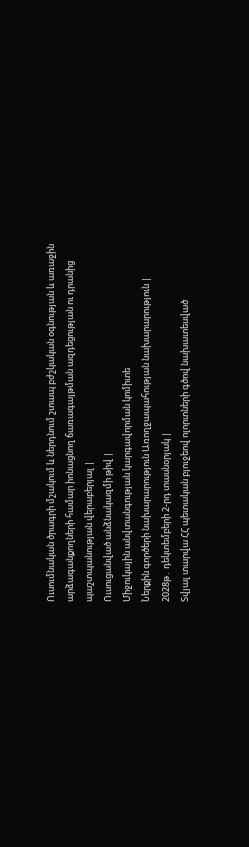Ուսումնական ծրագրի մշակում և ներդնում շտապ բժշկական օգնության և առաջին արձագանքողների համար իոնացնող ճառագայթման ազդեցության ու դրանից պաշտպանության վերաբերյալ |
Ուսուցանված անձնակազմի թիվ |
Միջուկային անվտանգության կարգավորման կոմիտե
Ներքին գործերի նախարարություն Առողջապահության նախարարություն |
2028թ․ դեկտեմբերի 2-րդ տասնօրյակ |
Տվյալ տարվա ՀՀ պետական բյուջեով ոլորտների գծով նախատեսված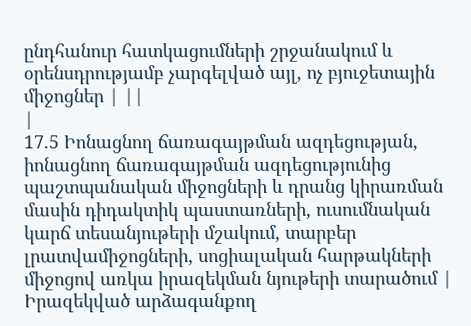ընդհանուր հատկացումների շրջանակում և օրենսդրությամբ չարգելված այլ, ոչ բյուջետային միջոցներ | ||
|
17.5 Իոնացնող ճառագայթման ազդեցության, իոնացնող ճառագայթման ազդեցությունից պաշտպանական միջոցների և դրանց կիրառման մասին դիդակտիկ պաստառների, ուսումնական կարճ տեսանյութերի մշակում, տարբեր լրատվամիջոցների, սոցիալական հարթակների միջոցով առկա իրազեկման նյութերի տարածում |
Իրազեկված արձագանքող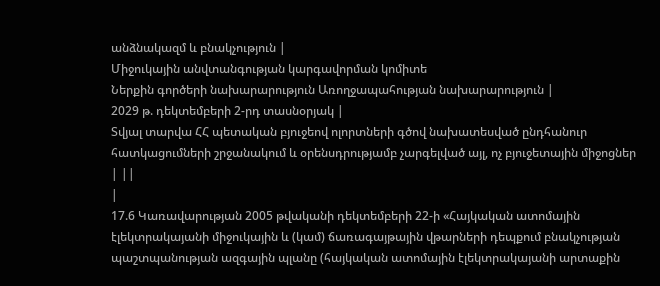անձնակազմ և բնակչություն |
Միջուկային անվտանգության կարգավորման կոմիտե
Ներքին գործերի նախարարություն Առողջապահության նախարարություն |
2029 թ. դեկտեմբերի 2-րդ տասնօրյակ |
Տվյալ տարվա ՀՀ պետական բյուջեով ոլորտների գծով նախատեսված ընդհանուր հատկացումների շրջանակում և օրենսդրությամբ չարգելված այլ, ոչ բյուջետային միջոցներ | ||
|
17.6 Կառավարության 2005 թվականի դեկտեմբերի 22-ի «Հայկական ատոմային էլեկտրակայանի միջուկային և (կամ) ճառագայթային վթարների դեպքում բնակչության պաշտպանության ազգային պլանը (հայկական ատոմային էլեկտրակայանի արտաքին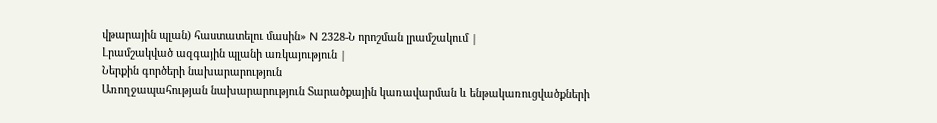վթարային պլան) հաստատելու մասին» N 2328-Ն որոշման լրամշակում |
Լրամշակված ազգային պլանի առկայություն |
Ներքին գործերի նախարարություն
Առողջապահության նախարարություն Տարածքային կառավարման և ենթակառուցվածքների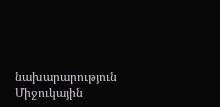նախարարություն Միջուկային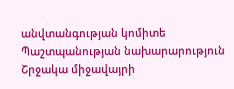անվտանգության կոմիտե Պաշտպանության նախարարություն Շրջակա միջավայրի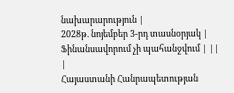նախարարություն |
2028թ. նոյեմբեր 3-րդ տասնօրյակ |
Ֆինանսավորում չի պահանջվում | ||
|
Հայաստանի Հանրապետության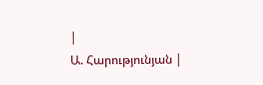|
Ա. Հարությունյան |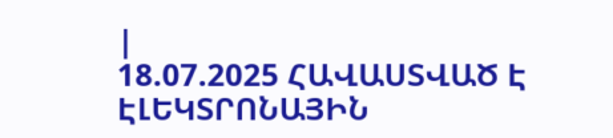|
18.07.2025 ՀԱՎԱՍՏՎԱԾ Է ԷԼԵԿՏՐՈՆԱՅԻՆ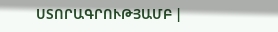ՍՏՈՐԱԳՐՈՒԹՅԱՄԲ |